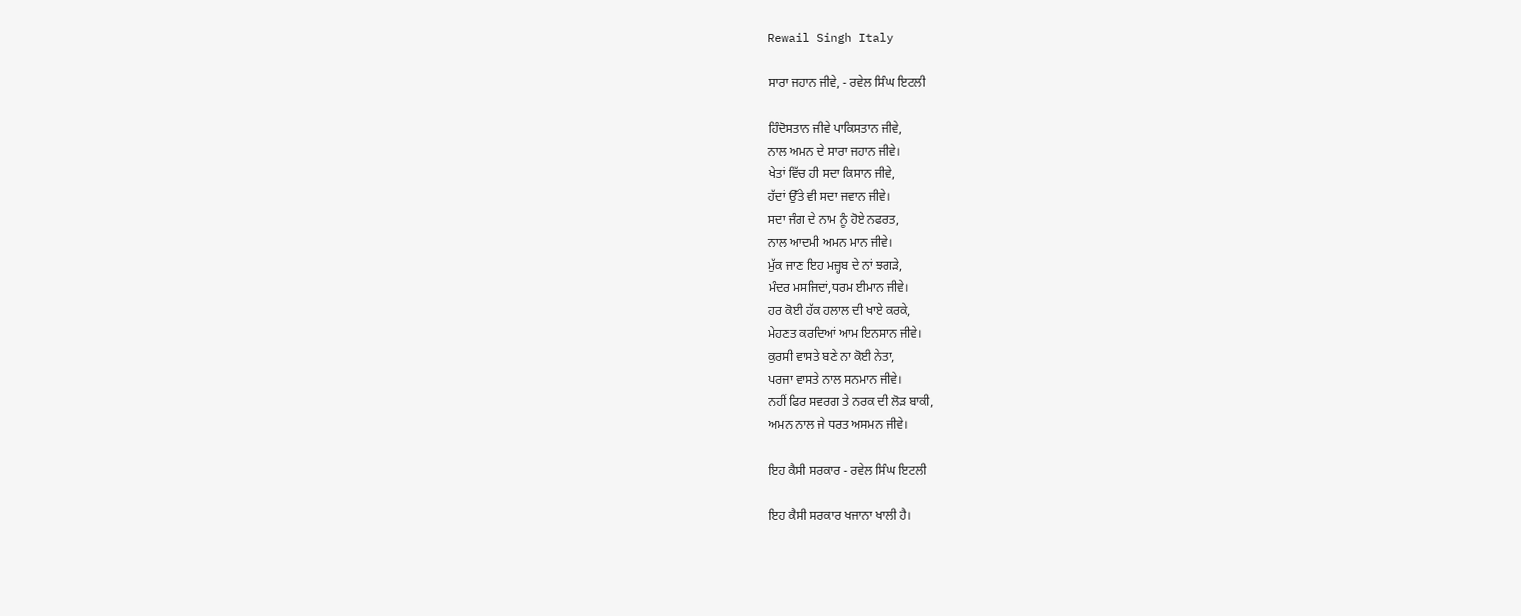Rewail Singh Italy

ਸਾਰਾ ਜਹਾਨ ਜੀਵੇ, - ਰਵੇਲ ਸਿੰਘ ਇਟਲੀ

ਹਿੰਦੋਸਤਾਨ ਜੀਵੇ ਪਾਕਿਸਤਾਨ ਜੀਵੇ,
ਨਾਲ ਅਮਨ ਦੇ ਸਾਰਾ ਜਹਾਨ ਜੀਵੇ।
ਖੇਤਾਂ ਵਿੱਚ ਹੀ ਸਦਾ ਕਿਸਾਨ ਜੀਵੇ,
ਹੱਦਾਂ ਉੱਤੇ ਵੀ ਸਦਾ ਜਵਾਨ ਜੀਵੇ।
ਸਦਾ ਜੰਗ ਦੇ ਨਾਮ ਨੂੰ ਹੋਏ ਨਫਰਤ,
ਨਾਲ ਆਦਮੀ ਅਮਨ ਮਾਨ ਜੀਵੇ।
ਮੁੱਕ ਜਾਣ ਇਹ ਮਜ਼੍ਹਬ ਦੇ ਨਾਂ ਝਗੜੇ,
ਮੰਦਰ ਮਸਜਿਦਾਂ,ਧਰਮ ਈਮਾਨ ਜੀਵੇ।
ਹਰ ਕੋਈ ਹੱਕ ਹਲਾਲ ਦੀ ਖਾਏ ਕਰਕੇ,
ਮੇਹਣਤ ਕਰਦਿਆਂ ਆਮ ਇਨਸਾਨ ਜੀਵੇ।
ਕੁਰਸੀ ਵਾਸਤੇ ਬਣੇ ਨਾ ਕੋਈ ਨੇਤਾ,
ਪਰਜਾ ਵਾਸਤੇ ਨਾਲ ਸਨਮਾਨ ਜੀਵੇ।
ਨਹੀਂ ਫਿਰ ਸਵਰਗ ਤੇ ਨਰਕ ਦੀ ਲੋੜ ਬਾਕੀ,
ਅਮਨ ਨਾਲ ਜੇ ਧਰਤ ਅਸਮਨ ਜੀਵੇ।

ਇਹ ਕੈਸੀ ਸਰਕਾਰ - ਰਵੇਲ ਸਿੰਘ ਇਟਲੀ

ਇਹ ਕੈਸੀ ਸਰਕਾਰ ਖਜਾਨਾ ਖਾਲੀ ਹੈ।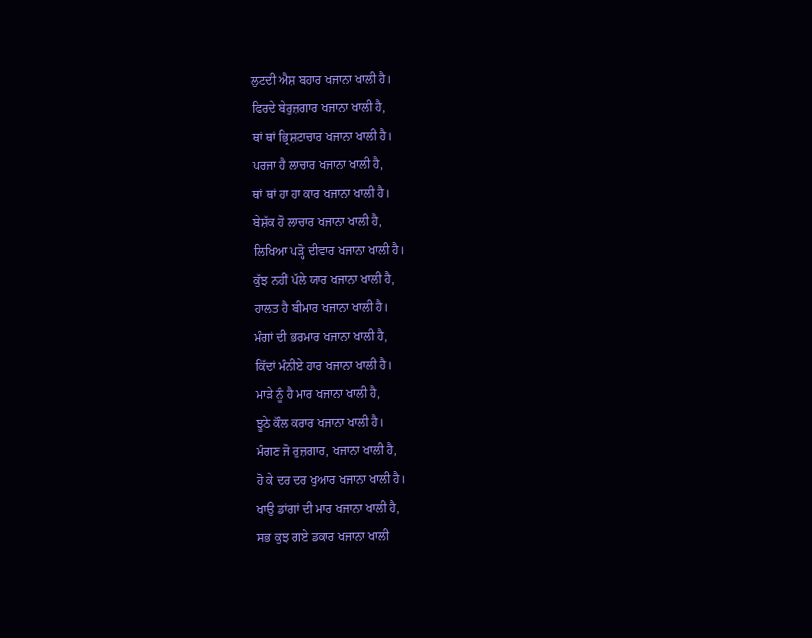ਲੁਟਦੀ ਐਸ਼ ਬਹਾਰ ਖਜਾਨਾ ਖਾਲੀ ਹੈ।
ਫਿਰਦੇ ਬੇਰੁਜ਼ਗਾਰ ਖਜਾਨਾ ਖਾਲੀ ਹੈ,
ਥਾਂ ਥਾਂ ਭ੍ਰਿਸ਼ਟਾਚਾਰ ਖਜਾਨਾ ਖਾਲੀ ਹੈ।
ਪਰਜਾ ਹੈ ਲਾਚਾਰ ਖਜਾਨਾ ਖਾਲੀ ਹੈ,
ਥਾਂ ਥਾਂ ਹਾ ਹਾ ਕਾਰ ਖਜਾਨਾ ਖਾਲੀ ਹੈ।
ਬੇਸ਼ੱਕ ਹੋ ਲਾਚਾਰ ਖਜਾਨਾ ਖਾਲੀ ਹੈ,
ਲਿਖਿਆ ਪੜ੍ਹੋ ਦੀਵਾਰ ਖਜਾਨਾ ਖਾਲੀ ਹੈ।
ਕੁੱਝ ਨਹੀਂ ਪੱਲੇ ਯਾਰ ਖਜਾਨਾ ਖਾਲੀ ਹੈ,
ਹਾਲਤ ਹੈ ਬੀਮਾਰ ਖਜਾਨਾ ਖਾਲੀ ਹੈ।
ਮੰਗਾਂ ਦੀ ਭਰਮਾਰ ਖਜਾਨਾ ਖਾਲੀ ਹੈ,
ਕਿੱਦਾਂ ਮੰਨੀਏ ਹਾਰ ਖਜਾਨਾ ਖਾਲੀ ਹੈ।
ਮਾੜੇ ਨੂੰ ਹੈ ਮਾਰ ਖਜਾਨਾ ਖਾਲੀ ਹੈ,
ਝੂਠੇ ਕੌਲ ਕਰਾਰ ਖਜਾਨਾ ਖਾਲੀ ਹੈ।
ਮੰਗਣ ਜੋ ਰੁਜ਼ਗਾਰ, ਖਜਾਨਾ ਖਾਲੀ ਹੈ,
ਹੋ ਕੇ ਦਰ ਦਰ ਖੁਆਰ ਖਜਾਨਾ ਖਾਲੀ ਹੈ।
ਖਾਉ ਡਾਂਗਾਂ ਦੀ ਮਾਰ ਖਜਾਨਾ ਖਾਲੀ ਹੈ,
ਸਭ ਕੁਝ ਗਏ ਡਕਾਰ ਖਜਾਨਾ ਖਾਲੀ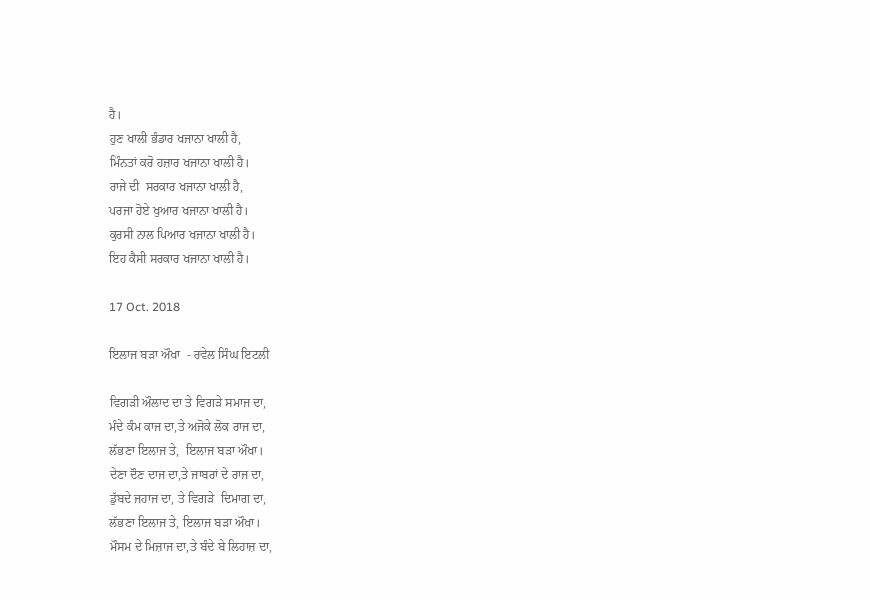ਹੈ।
ਹੁਣ ਖਾਲੀ ਭੰਡਾਰ ਖਜਾਨਾ ਖਾਲੀ ਹੈ,
ਮਿੰਨਤਾਂ ਕਰੋ ਹਜ਼ਾਰ ਖਜਾਨਾ ਖਾਲੀ ਹੈ।
ਰਾਜੇ ਦੀ  ਸਰਕਾਰ ਖਜਾਨਾ ਖਾਲੀ ਹੈ,
ਪਰਜਾ ਹੋਏ ਖੁਆਰ ਖਜਾਨਾ ਖਾਲੀ ਹੈ।
ਕੁਰਸੀ ਨਾਲ ਪਿਆਰ ਖਜਾਨਾ ਖਾਲੀ ਹੈ।
ਇਹ ਕੈਸੀ ਸਰਕਾਰ ਖਜਾਨਾ ਖਾਲੀ ਹੈ।

17 Oct. 2018

ਇਲਾਜ ਬੜਾ ਔਖਾ  - ਰਵੇਲ ਸਿੰਘ ਇਟਲੀ

ਵਿਗੜੀ ਔਲਾਦ ਦਾ ਤੇ ਵਿਗੜੇ ਸਮਾਜ ਦਾ,
ਮੰਦੇ ਕੰਮ ਕਾਜ ਦਾ,ਤੇ ਅਜੋਕੇ ਲੋਕ ਰਾਜ ਦਾ,
ਲੱਭਣਾ ਇਲਾਜ ਤੇ,  ਇਲਾਜ ਬੜਾ ਔਖਾ।
ਦੇਣਾ ਦੌਣ ਦਾਜ ਦਾ,ਤੇ ਜਾਬਰਾਂ ਦੇ ਰਾਜ ਦਾ,
ਡੁੱਬਦੇ ਜਹਾਜ ਦਾ, ਤੇ ਵਿਗੜੇ  ਦਿਮਾਗ ਦਾ,
ਲੱਭਣਾ ਇਲਾਜ ਤੇ, ਇਲਾਜ ਬੜਾ ਔਖਾ।
ਮੌਸਮ ਦੇ ਮਿਜ਼ਾਜ ਦਾ,ਤੇ ਬੰਦੇ ਬੇ ਲਿਹਾਜ਼ ਦਾ,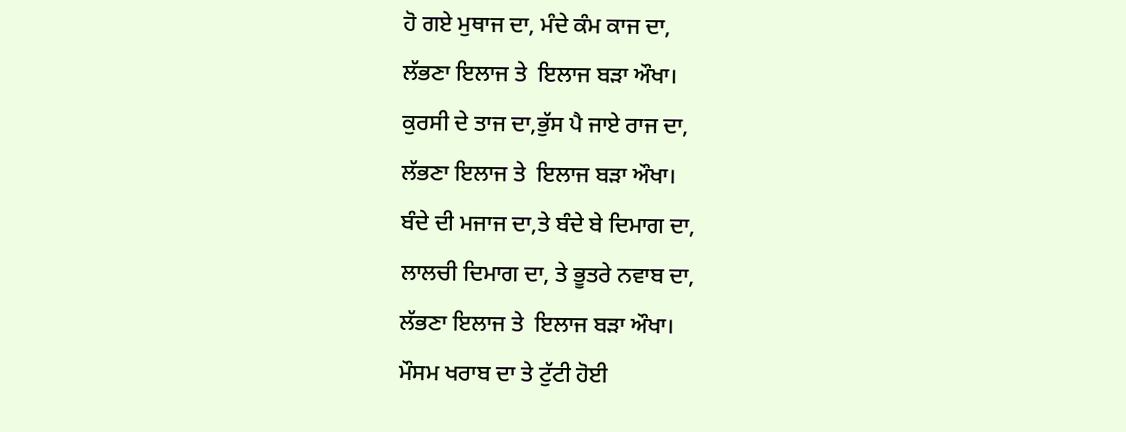ਹੋ ਗਏ ਮੁਥਾਜ ਦਾ, ਮੰਦੇ ਕੰਮ ਕਾਜ ਦਾ,
ਲੱਭਣਾ ਇਲਾਜ ਤੇ  ਇਲਾਜ ਬੜਾ ਔਖਾ।
ਕੁਰਸੀ ਦੇ ਤਾਜ ਦਾ,ਭੁੱਸ ਪੈ ਜਾਏ ਰਾਜ ਦਾ,
ਲੱਭਣਾ ਇਲਾਜ ਤੇ  ਇਲਾਜ ਬੜਾ ਔਖਾ।
ਬੰਦੇ ਦੀ ਮਜਾਜ ਦਾ,ਤੇ ਬੰਦੇ ਬੇ ਦਿਮਾਗ ਦਾ,
ਲਾਲਚੀ ਦਿਮਾਗ ਦਾ, ਤੇ ਭੂਤਰੇ ਨਵਾਬ ਦਾ,
ਲੱਭਣਾ ਇਲਾਜ ਤੇ  ਇਲਾਜ ਬੜਾ ਔਖਾ।
ਮੌਸਮ ਖਰਾਬ ਦਾ ਤੇ ਟੁੱਟੀ ਹੋਈ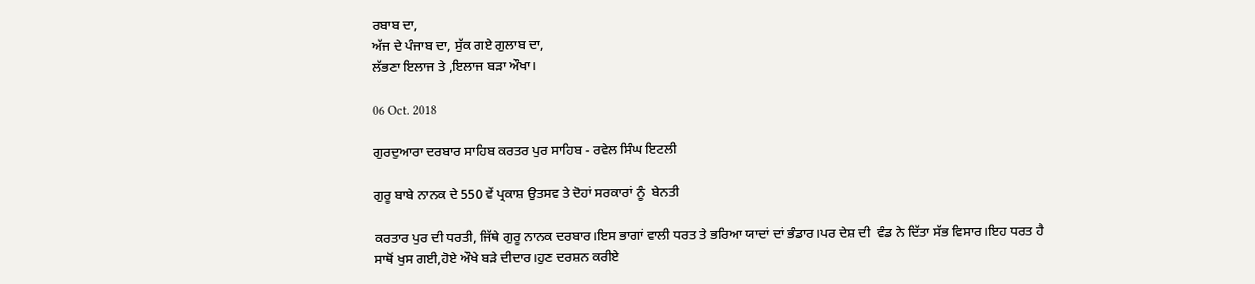ਰਬਾਬ ਦਾ,
ਅੱਜ ਦੇ ਪੰਜਾਬ ਦਾ, ਸੁੱਕ ਗਏ ਗੁਲਾਬ ਦਾ,
ਲੱਭਣਾ ਇਲਾਜ ਤੇ ,ਇਲਾਜ ਬੜਾ ਔਖਾ।

06 Oct. 2018

ਗੁਰਦੁਆਰਾ ਦਰਬਾਰ ਸਾਹਿਬ ਕਰਤਰ ਪੁਰ ਸਾਹਿਬ - ਰਵੇਲ ਸਿੰਘ ਇਟਲੀ

ਗੁਰੂ ਬਾਬੇ ਨਾਨਕ ਦੇ 550 ਵੇਂ ਪ੍ਰਕਾਸ਼ ਉਤਸਵ ਤੇ ਦੋਹਾਂ ਸਰਕਾਰਾਂ ਨੂੰ  ਬੇਨਤੀ

ਕਰਤਾਰ ਪੁਰ ਦੀ ਧਰਤੀ, ਜਿੱਥੇ ਗੁਰੂ ਨਾਨਕ ਦਰਬਾਰ।ਇਸ ਭਾਗਾਂ ਵਾਲੀ ਧਰਤ ਤੇ ਭਰਿਆ ਯਾਦਾਂ ਦਾਂ ਭੰਡਾਰ।ਪਰ ਦੇਸ਼ ਦੀ  ਵੰਡ ਨੇ ਦਿੱਤਾ ਸੱਭ ਵਿਸਾਰ।ਇਹ ਧਰਤ ਹੈ ਸਾਥੋਂ ਖੁਸ ਗਈ,ਹੋਏ ਔਖੇ ਬੜੇ ਦੀਦਾਰ।ਹੁਣ ਦਰਸ਼ਨ ਕਰੀਏ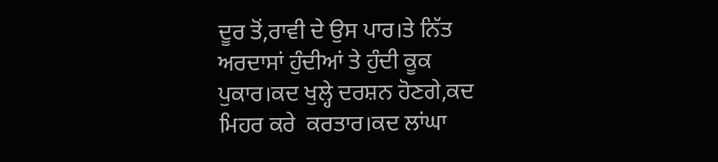ਦੂਰ ਤੋਂ,ਰਾਵੀ ਦੇ ਉਸ ਪਾਰ।ਤੇ ਨਿੱਤ ਅਰਦਾਸਾਂ ਹੁੰਦੀਆਂ ਤੇ ਹੁੰਦੀ ਕੂਕ ਪੁਕਾਰ।ਕਦ ਖੁਲ੍ਹੇ ਦਰਸ਼ਨ ਹੋਣਗੇ,ਕਦ ਮਿਹਰ ਕਰੇ  ਕਰਤਾਰ।ਕਦ ਲਾਂਘਾ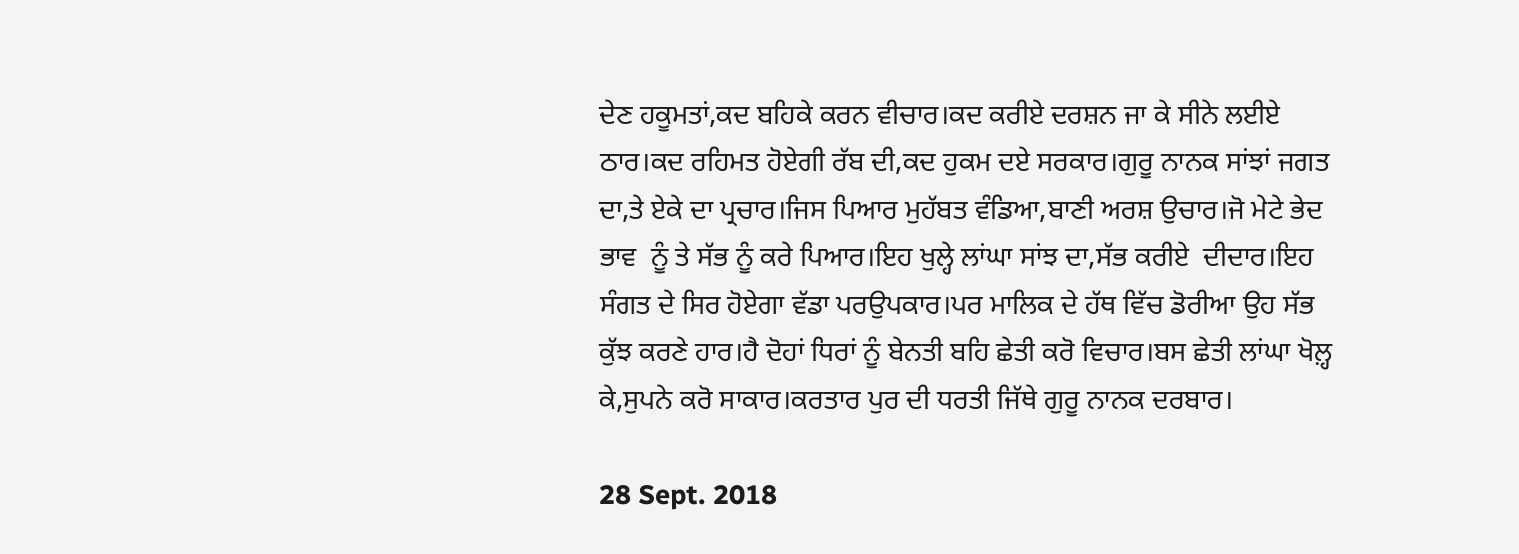ਦੇਣ ਹਕੂਮਤਾਂ,ਕਦ ਬਹਿਕੇ ਕਰਨ ਵੀਚਾਰ।ਕਦ ਕਰੀਏ ਦਰਸ਼ਨ ਜਾ ਕੇ ਸੀਨੇ ਲਈਏ ਠਾਰ।ਕਦ ਰਹਿਮਤ ਹੋਏਗੀ ਰੱਬ ਦੀ,ਕਦ ਹੁਕਮ ਦਏ ਸਰਕਾਰ।ਗੁਰੂ ਨਾਨਕ ਸਾਂਝਾਂ ਜਗਤ ਦਾ,ਤੇ ਏਕੇ ਦਾ ਪ੍ਰਚਾਰ।ਜਿਸ ਪਿਆਰ ਮੁਹੱਬਤ ਵੰਡਿਆ,ਬਾਣੀ ਅਰਸ਼ ਉਚਾਰ।ਜੋ ਮੇਟੇ ਭੇਦ ਭਾਵ  ਨੂੰ ਤੇ ਸੱਭ ਨੂੰ ਕਰੇ ਪਿਆਰ।ਇਹ ਖੁਲ੍ਹੇ ਲਾਂਘਾ ਸਾਂਝ ਦਾ,ਸੱਭ ਕਰੀਏ  ਦੀਦਾਰ।ਇਹ ਸੰਗਤ ਦੇ ਸਿਰ ਹੋਏਗਾ ਵੱਡਾ ਪਰਉਪਕਾਰ।ਪਰ ਮਾਲਿਕ ਦੇ ਹੱਥ ਵਿੱਚ ਡੋਰੀਆ ਉਹ ਸੱਭ ਕੁੱਝ ਕਰਣੇ ਹਾਰ।ਹੈ ਦੋਹਾਂ ਧਿਰਾਂ ਨੂੰ ਬੇਨਤੀ ਬਹਿ ਛੇਤੀ ਕਰੋ ਵਿਚਾਰ।ਬਸ ਛੇਤੀ ਲਾਂਘਾ ਖੋਲ਼੍ਹ ਕੇ,ਸੁਪਨੇ ਕਰੋ ਸਾਕਾਰ।ਕਰਤਾਰ ਪੁਰ ਦੀ ਧਰਤੀ ਜਿੱਥੇ ਗੁਰੂ ਨਾਨਕ ਦਰਬਾਰ।

28 Sept. 2018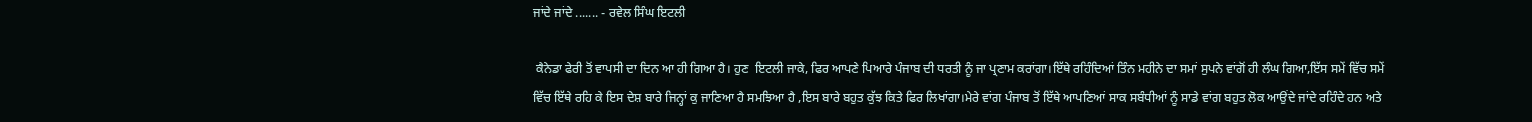ਜਾਂਦੇ ਜਾਂਦੇ ....... - ਰਵੇਲ ਸਿੰਘ ਇਟਲੀ

 ਕੈਨੇਡਾ ਫੇਰੀ ਤੋਂ ਵਾਪਸੀ ਦਾ ਦਿਨ ਆ ਹੀ ਗਿਆ ਹੈ। ਹੁਣ  ਇਟਲੀ ਜਾਕੇ, ਫਿਰ ਆਪਣੇ ਪਿਆਰੇ ਪੰਜਾਬ ਦੀ ਧਰਤੀ ਨੂੰ ਜਾ ਪ੍ਰਣਾਮ ਕਰਾਂਗਾ।ਇੱਥੇ ਰਹਿੰਦਿਆਂ ਤਿੰਨ ਮਹੀਨੇ ਦਾ ਸਮਾਂ ਸੁਪਨੇ ਵਾਂਗੋਂ ਹੀ ਲੰਘ ਗਿਆ,ਇੱਸ ਸਮੇਂ ਵਿੱਚ ਸਮੇਂ ਵਿੱਚ ਇੱਥੇ ਰਹਿ ਕੇ ਇਸ ਦੇਸ਼ ਬਾਰੇ ਜਿਨ੍ਹਾਂ ਕੁ ਜਾਣਿਆ ਹੈ ਸਮਝਿਆ ਹੈ ,ਇਸ ਬਾਰੇ ਬਹੁਤ ਕੁੱਝ ਕਿਤੇ ਫਿਰ ਲਿਖਾਂਗਾ।ਮੇਰੇ ਵਾਂਗ ਪੰਜਾਬ ਤੋਂ ਇੱਥੇ ਆਪਣਿਆਂ ਸਾਕ ਸਬੰਧੀਆਂ ਨੂੰ ਸਾਡੇ ਵਾਂਗ ਬਹੁਤ ਲੋਕ ਆਉਂਦੇ ਜਾਂਦੇ ਰਹਿੰਦੇ ਹਨ ਅਤੇ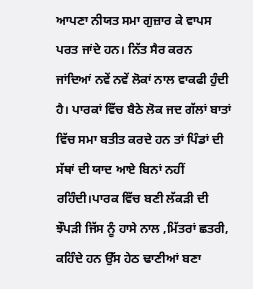ਆਪਣਾ ਨੀਯਤ ਸਮਾ ਗੁਜ਼ਾਰ ਕੇ ਵਾਪਸ ਪਰਤ ਜਾਂਦੇ ਹਨ। ਨਿੱਤ ਸੈਰ ਕਰਨ  ਜਾਂਦਿਆਂ ਨਵੇਂ ਨਵੇਂ ਲੋਕਾਂ ਨਾਲ ਵਾਕਫੀ ਹੁੰਦੀ ਹੈ। ਪਾਰਕਾਂ ਵਿੱਚ ਬੈਠੇ ਲੋਕ ਜਦ ਗੱਲਾਂ ਬਾਤਾਂ ਵਿੱਚ ਸਮਾ ਬਤੀਤ ਕਰਦੇ ਹਨ ਤਾਂ ਪਿੰਡਾਂ ਦੀ ਸੱਥਾਂ ਦੀ ਯਾਦ ਆਏ ਬਿਨਾਂ ਨਹੀਂ ਰਹਿੰਦੀ।ਪਾਰਕ ਵਿੱਚ ਬਣੀ ਲੱਕੜੀ ਦੀ ਝੌਪੜੀ ਜਿੱਸ ਨੂੰ ਹਾਸੇ ਨਾਲ ,ਮਿੱਤਰਾਂ ਛਤਰੀ, ਕਹਿੰਦੇ ਹਨ ਉੱਸ ਹੇਠ ਢਾਣੀਆਂ ਬਣਾ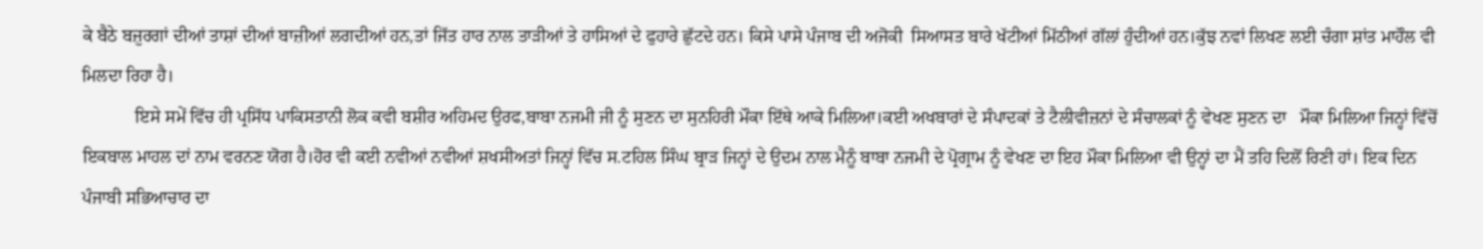ਕੇ ਬੈਠੇ ਬਜ਼ੁਰਗਾਂ ਦੀਆਂ ਤਾਸ਼ਾਂ ਦੀਆਂ ਬਾਜ਼ੀਆਂ ਲਗਦੀਆਂ ਹਨ,ਤਾਂ ਜਿੱਤ ਹਾਰ ਨਾਲ ਤਾੜੀਆਂ ਤੇ ਹਾਸਿਆਂ ਦੇ ਫੁਹਾਰੇ ਛੁੱਟਦੇ ਹਨ। ਕਿਸੇ ਪਾਸੇ ਪੰਜਾਬ ਦੀ ਅਜੋਕੀ  ਸਿਆਸਤ ਬਾਰੇ ਖੱਟੀਆਂ ਮਿੱਠੀਆਂ ਗੱਲਾਂ ਹੁੰਦੀਆਂ ਹਨ।ਕੁੱਝ ਨਵਾਂ ਲਿਖਣ ਲਈ ਚੰਗਾ ਸ਼ਾਂਤ ਮਾਹੌਲ ਵੀ ਮਿਲਦਾ ਰਿਹਾ ਹੈ।
            ਇਸੇ ਸਮੇਂ ਵਿੱਚ ਹੀ ਪ੍ਰਸਿੱਧ ਪਾਕਿਸਤਾਨੀ ਲੋਕ ਕਵੀ ਬਸ਼ੀਰ ਅਹਿਮਦ ਉਰਫ,ਬਾਬਾ ਨਜਮੀ ਜੀ ਨੂੰ ਸੁਣਨ ਦਾ ਸੁਨਹਿਰੀ ਮੌਕਾ ਇੱਥੇ ਆਕੇ ਮਿਲਿਆ।ਕਈ ਅਖਬਾਰਾਂ ਦੇ ਸੰਪਾਦਕਾਂ ਤੇ ਟੈਲੀਵੀਜ਼ਨਾਂ ਦੇ ਸੰਚਾਲਕਾਂ ਨੂੰ ਵੇਖਣ ਸੁਣਨ ਦਾ   ਮੌਕਾ ਮਿਲਿਆ ਜਿਨ੍ਹਾਂ ਵਿੱਚੋਂ ਇਕਬਾਲ ਮਾਹਲ ਦਾਂ ਨਾਮ ਵਰਨਣ ਯੋਗ ਹੈ।ਹੋਰ ਵੀ ਕਈ ਨਵੀਆਂ ਨਵੀਆਂ ਸ਼ਖਸੀਅਤਾਂ ਜਿਨ੍ਹਾਂ ਵਿੱਚ ਸ.ਟਹਿਲ ਸਿੰਘ ਬ੍ਰਾੜ ਜਿਨ੍ਹਾਂ ਦੇ ਉਦਮ ਨਾਲ ਮੈਨੂੰ ਬਾਬਾ ਨਜਮੀ ਦੇ ਪ੍ਰੋਗ੍ਰਾਮ ਨੂੰ ਵੇਖਣ ਦਾ ਇਹ ਮੌਕਾ ਮਿਲਿਆ ਵੀ ਉਨ੍ਹਾਂ ਦਾ ਮੈਂ ਤਹਿ ਦਿਲੋਂ ਰਿਣੀ ਹਾਂ। ਇਕ ਦਿਨ ਪੰਜਾਬੀ ਸਭਿਆਚਾਰ ਦਾ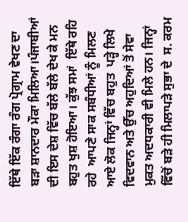ਇੱਥੇ ਇੱਕ ਰੰਗਾ ਰੰਗ ਪ੍ਰੋਗ੍ਰਾਮ ਵੇਖਣ ਦਾ ਬੜਾ ਸ਼ਾਨਦਾਰ ਮੌਕਾ ਮਿਲਿਆ।ਪੰਜਾਬੀਆਂ ਦੀ ਇਸ ਦੇਸ਼ ਵਿੱਚ ਬੱਲੇ ਬੱਲੇ ਦੇਖ ਕੇ ਮਨ ਬਹੁਤ ਖੁਸ਼ ਹੋਇਆ। ਕੁੱਝ ਸਮਾਂ  ਇੱਥੇ ਰਹਿ ਰਹੇ  ਆਪਣੇ ਸਾਕ ਸਬੰਧੀਆਂ ਨੂੰ ਮਿਲਣ ਆਏ ਲੋਕ ਜਿਨ੍ਹਾਂ ਵਿੱਚ ਬਹੁਤ  ਪੜ੍ਹੇ ਲਿਖੇ ਵਿਦਵਾਨ ਅਤੇ ਉੱਚ ਅਹੁਦਿਆਂ ਤੋਂ ਸੇਵਾ ਮੁਕਤ ਅਦਧਕਾਰੀ ਵੀ ਮਿਲੇ ਹਨ। ਜਿਨ੍ਹਾਂ ਵਿੱਚੋਂ ਬੜੇ ਹੀ ਮਿਲਾਪੜੇ ਸੁਭਾ ਦੇ  ਸ. ਕਰਮ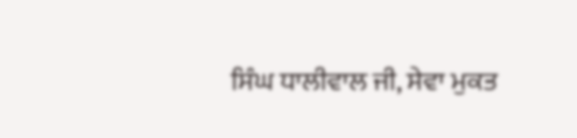ਸਿੰਘ ਧਾਲੀਵਾਲ ਜੀ, ਸੇਵਾ ਮੁਕਤ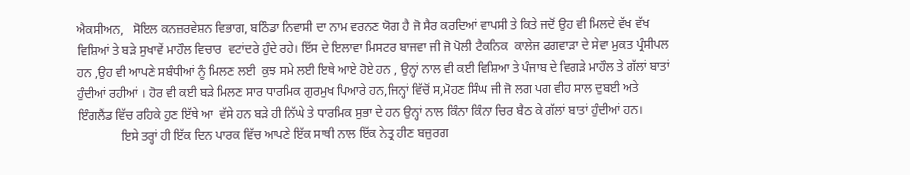ਐਕਸੀਅਨ,   ਸੋਇਲ ਕਨਜ਼ਰਵੇਸ਼ਨ ਵਿਭਾਗ, ਬਠਿੰਡਾ ਨਿਵਾਸੀ ਦਾ ਨਾਮ ਵਰਨਣ ਯੋਗ ਹੈ ਜੋ ਸੈਰ ਕਰਦਿਆਂ ਵਾਪਸੀ ਤੇ ਕਿਤੇ ਜਦੋਂ ਉਹ ਵੀ ਮਿਲਦੇ ਵੱਖ ਵੱਖ ਵਿਸ਼ਿਆਂ ਤੇ ਬੜੇ ਸੁਖਾਵੇਂ ਮਾਹੌਲ ਵਿਚਾਰ  ਵਟਾਂਦਰੇ ਹੁੰਦੇ ਰਹੇ। ਇੱਸ ਦੇ ਇਲਾਵਾ ਮਿਸਟਰ ਬਾਜਵਾ ਜੀ ਜੋ ਪੋਲੀ ਟੈਕਨਿਕ  ਕਾਲੇਜ ਫਗਵਾੜਾ ਦੇ ਸੇਵਾ ਮੁਕਤ ਪ੍ਰੰਸੀਪਲ ਹਨ ,ਉਹ ਵੀ ਆਪਣੇ ਸਬੰਧੀਆਂ ਨੂੰ ਮਿਲਣ ਲਈ  ਕੁਝ ਸਮੇ ਲਈ ਇਥੇ ਆਏ ਹੋਏ ਹਨ , ਉਨ੍ਹਾਂ ਨਾਲ ਵੀ ਕਈ ਵਿਸ਼ਿਆ ਤੇ ਪੰਜਾਬ ਦੇ ਵਿਗੜੇ ਮਾਹੌਲ ਤੇ ਗੱਲਾਂ ਬਾਤਾਂ ਹੁੰਦੀਆਂ ਰਹੀਆਂ । ਹੋਰ ਵੀ ਕਈ ਬੜੇ ਮਿਲਣ ਸਾਰ ਧਾਰਮਿਕ ਗੁਰਮੁਖ ਪਿਆਰੇ ਹਨ,ਜਿਨ੍ਹਾਂ ਵਿੱਚੋਂ ਸ,ਮੋਹਣ ਸਿੰਘ ਜੀ ਜੋ ਲਗ ਪਗ ਵੀਹ ਸਾਲ ਦੁਬਈ ਅਤੇ ਇੰਗਲੈਂਡ ਵਿੱਚ ਰਹਿਕੇ ਹੁਣ ਇੱਥੇ ਆ  ਵੱਸੇ ਹਨ ਬੜੇ ਹੀ ਨਿੱਘੇ ਤੇ ਧਾਰਮਿਕ ਸੁਭਾ ਦੇ ਹਨ ਉਨ੍ਹਾਂ ਨਾਲ ਕਿੰਨਾ ਕਿੰਨਾ ਚਿਰ ਬੈਠ ਕੇ ਗੱਲਾਂ ਬਾਤਾਂ ਹੁੰਦੀਆਂ ਹਨ।
              ਇਸੇ ਤਰ੍ਹਾਂ ਹੀ ਇੱਕ ਦਿਨ ਪਾਰਕ ਵਿੱਚ ਆਪਣੇ ਇੱਕ ਸਾਥੀ ਨਾਲ ਇੱਕ ਨੇਤ੍ਰ ਹੀਣ ਬਜ਼ੁਰਗ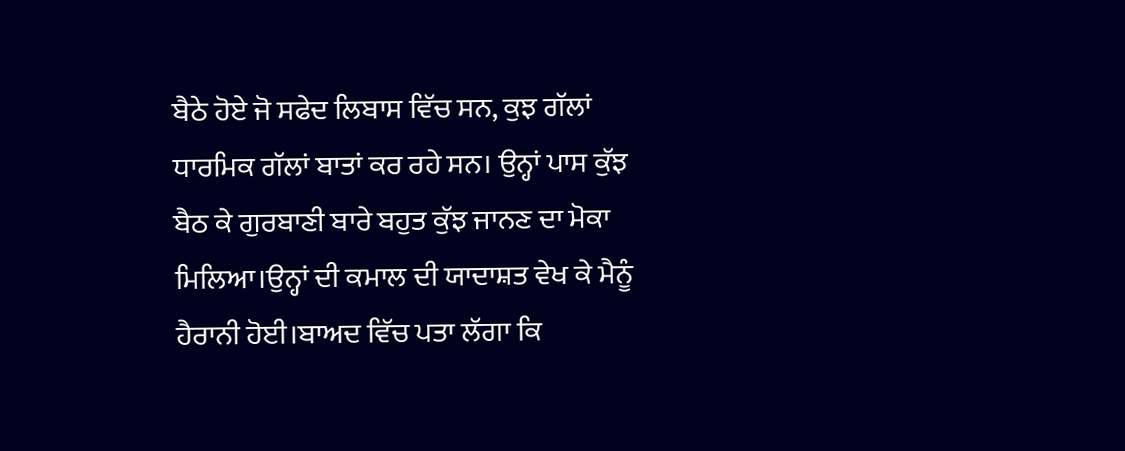ਬੈਠੇ ਹੋਏ ਜੋ ਸਫੇਦ ਲਿਬਾਸ ਵਿੱਚ ਸਨ, ਕੁਝ ਗੱਲਾਂ ਧਾਰਮਿਕ ਗੱਲਾਂ ਬਾਤਾਂ ਕਰ ਰਹੇ ਸਨ। ਉਨ੍ਹਾਂ ਪਾਸ ਕੁੱਝ ਬੈਠ ਕੇ ਗੁਰਬਾਣੀ ਬਾਰੇ ਬਹੁਤ ਕੁੱਝ ਜਾਨਣ ਦਾ ਮੋਕਾ ਮਿਲਿਆ।ਉਨ੍ਹਾਂ ਦੀ ਕਮਾਲ ਦੀ ਯਾਦਾਸ਼ਤ ਵੇਖ ਕੇ ਮੈਨੂੰ ਹੈਰਾਨੀ ਹੋਈ।ਬਾਅਦ ਵਿੱਚ ਪਤਾ ਲੱਗਾ ਕਿ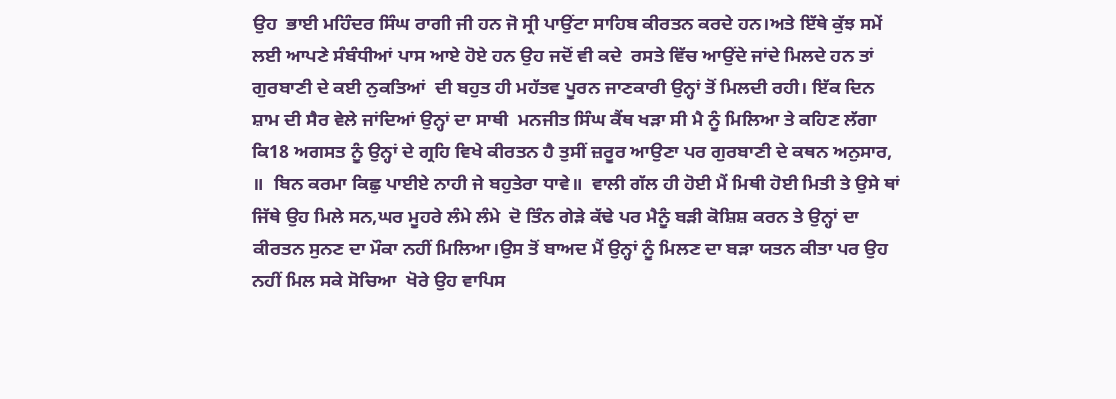ਉਹ  ਭਾਈ ਮਹਿੰਦਰ ਸਿੰਘ ਰਾਗੀ ਜੀ ਹਨ ਜੋ ਸ੍ਰੀ ਪਾਉਂਟਾ ਸਾਹਿਬ ਕੀਰਤਨ ਕਰਦੇ ਹਨ।ਅਤੇ ਇੱਥੇ ਕੁੱਝ ਸਮੇਂ ਲਈ ਆਪਣੇ ਸੰਬੰਧੀਆਂ ਪਾਸ ਆਏ ਹੋਏ ਹਨ ਉਹ ਜਦੋਂ ਵੀ ਕਦੇ  ਰਸਤੇ ਵਿੱਚ ਆਉਂਦੇ ਜਾਂਦੇ ਮਿਲਦੇ ਹਨ ਤਾਂ ਗੁਰਬਾਣੀ ਦੇ ਕਈ ਨੁਕਤਿਆਂ  ਦੀ ਬਹੁਤ ਹੀ ਮਹੱਤਵ ਪੂਰਨ ਜਾਣਕਾਰੀ ਉਨ੍ਹਾਂ ਤੋਂ ਮਿਲਦੀ ਰਹੀ। ਇੱਕ ਦਿਨ ਸ਼ਾਮ ਦੀ ਸੈਰ ਵੇਲੇ ਜਾਂਦਿਆਂ ਉਨ੍ਹਾਂ ਦਾ ਸਾਥੀ  ਮਨਜੀਤ ਸਿੰਘ ਕੈਂਥ ਖੜਾ ਸੀ ਮੈ ਨੂੰ ਮਿਲਿਆ ਤੇ ਕਹਿਣ ਲੱਗਾ ਕਿ18 ਅਗਸਤ ਨੂੰ ਉਨ੍ਹਾਂ ਦੇ ਗ੍ਰਹਿ ਵਿਖੇ ਕੀਰਤਨ ਹੈ ਤੁਸੀਂ ਜ਼ਰੂਰ ਆਉਣਾ ਪਰ ਗੁਰਬਾਣੀ ਦੇ ਕਥਨ ਅਨੁਸਾਰ,   ॥  ਬਿਨ ਕਰਮਾ ਕਿਛੁ ਪਾਈਏ ਨਾਹੀ ਜੇ ਬਹੁਤੇਰਾ ਧਾਵੇ॥  ਵਾਲੀ ਗੱਲ ਹੀ ਹੋਈ ਮੈਂ ਮਿਥੀ ਹੋਈ ਮਿਤੀ ਤੇ ਉਸੇ ਥਾਂ ਜਿੱਥੇ ਉਹ ਮਿਲੇ ਸਨ,ਘਰ ਮੂਹਰੇ ਲੰਮੇ ਲੰਮੇ  ਦੋ ਤਿੰਨ ਗੇੜੇ ਕੱਢੇ ਪਰ ਮੈਨੂੰ ਬੜੀ ਕੋਸ਼ਿਸ਼ ਕਰਨ ਤੇ ਉਨ੍ਹਾਂ ਦਾ  ਕੀਰਤਨ ਸੁਨਣ ਦਾ ਮੌਕਾ ਨਹੀਂ ਮਿਲਿਆ।ਉਸ ਤੋਂ ਬਾਅਦ ਮੈਂ ਉਨ੍ਹਾਂ ਨੂੰ ਮਿਲਣ ਦਾ ਬੜਾ ਯਤਨ ਕੀਤਾ ਪਰ ਉਹ ਨਹੀਂ ਮਿਲ ਸਕੇ ਸੋਚਿਆ  ਖੋਰੇ ਉਹ ਵਾਪਿਸ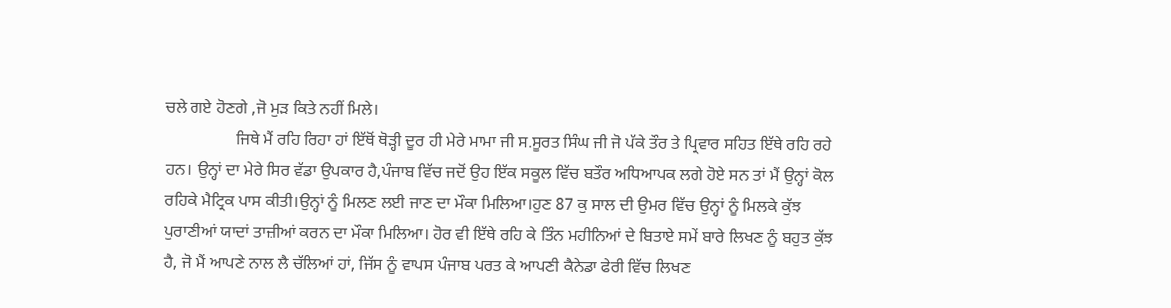ਚਲੇ ਗਏ ਹੋਣਗੇ ,ਜੋ ਮੁੜ ਕਿਤੇ ਨਹੀਂ ਮਿਲੇ।
                 ਜਿਥੇ ਮੈਂ ਰਹਿ ਰਿਹਾ ਹਾਂ ਇੱਥੋਂ ਥੋੜ੍ਹੀ ਦੂਰ ਹੀ ਮੇਰੇ ਮਾਮਾ ਜੀ ਸ.ਸੂਰਤ ਸਿੰਘ ਜੀ ਜੋ ਪੱਕੇ ਤੌਰ ਤੇ ਪ੍ਰਿਵਾਰ ਸਹਿਤ ਇੱਥੇ ਰਹਿ ਰਹੇ ਹਨ। ਉਨ੍ਹਾਂ ਦਾ ਮੇਰੇ ਸਿਰ ਵੱਡਾ ਉਪਕਾਰ ਹੈ,ਪੰਜਾਬ ਵਿੱਚ ਜਦੋਂ ਉਹ ਇੱਕ ਸਕੂਲ ਵਿੱਚ ਬਤੌਰ ਅਧਿਆਪਕ ਲਗੇ ਹੋਏ ਸਨ ਤਾਂ ਮੈਂ ਉਨ੍ਹਾਂ ਕੋਲ ਰਹਿਕੇ ਮੈਟ੍ਰਿਕ ਪਾਸ ਕੀਤੀ।ਉਨ੍ਹਾਂ ਨੂੰ ਮਿਲਣ ਲਈ ਜਾਣ ਦਾ ਮੌਕਾ ਮਿਲਿਆ।ਹੁਣ 87 ਕੁ ਸਾਲ ਦੀ ਉਮਰ ਵਿੱਚ ਉਨ੍ਹਾਂ ਨੂੰ ਮਿਲਕੇ ਕੁੱਝ ਪੁਰਾਣੀਆਂ ਯਾਦਾਂ ਤਾਜ਼ੀਆਂ ਕਰਨ ਦਾ ਮੌਕਾ ਮਿਲਿਆ। ਹੋਰ ਵੀ ਇੱਥੇ ਰਹਿ ਕੇ ਤਿੰਨ ਮਹੀਨਿਆਂ ਦੇ ਬਿਤਾਏ ਸਮੇਂ ਬਾਰੇ ਲਿਖਣ ਨੂੰ ਬਹੁਤ ਕੁੱਝ ਹੈ, ਜੋ ਮੈਂ ਆਪਣੇ ਨਾਲ ਲੈ ਚੱਲਿਆਂ ਹਾਂ, ਜਿੱਸ ਨੂੰ ਵਾਪਸ ਪੰਜਾਬ ਪਰਤ ਕੇ ਆਪਣੀ ਕੈਨੇਡਾ ਫੇਰੀ ਵਿੱਚ ਲਿਖਣ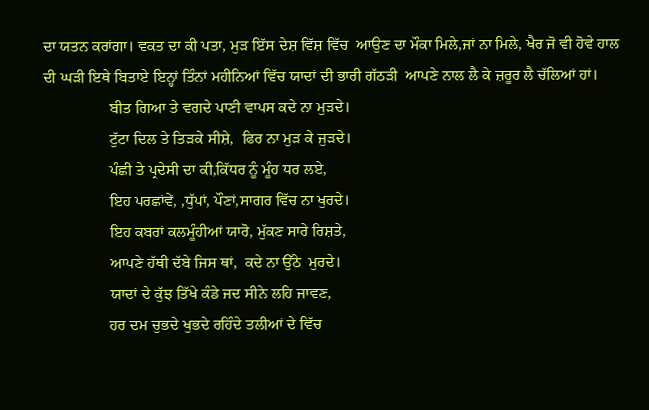ਦਾ ਯਤਨ ਕਰਾਂਗਾ। ਵਕਤ ਦਾ ਕੀ ਪਤਾ, ਮੁੜ ਇੱਸ ਦੇਸ਼ ਵਿੱਸ਼ ਵਿੱਚ  ਆਉਣ ਦਾ ਮੌਕਾ ਮਿਲੇ,ਜਾਂ ਨਾ ਮਿਲੇ, ਖੈਰ ਜੋ ਵੀ ਹੋਵੇ ਹਾਲ ਦੀ ਘੜੀ ਇਥੇ ਬਿਤਾਏ ਇਨ੍ਹਾਂ ਤਿੰਨਾਂ ਮਹੀਨਿਆਂ ਵਿੱਚ ਯਾਦਾਂ ਦੀ ਭਾਰੀ ਗੱਠੜੀ  ਆਪਣੇ ਨਾਲ ਲੈ ਕੇ ਜ਼ਰੂਰ ਲੈ ਚੱਲਿਆਂ ਹਾਂ।
                 ਬੀਤ ਗਿਆ ਤੇ ਵਗਦੇ ਪਾਣੀ ਵਾਪਸ ਕਦੇ ਨਾ ਮੁੜਦੇ।
                 ਟੁੱਟਾ ਦਿਲ ਤੇ ਤਿੜਕੇ ਸੀਸ਼ੇ,  ਫਿਰ ਨਾ ਮੁੜ ਕੇ ਜੁੜਦੇ।
                 ਪੰਛੀ ਤੇ ਪ੍ਰਦੇਸੀ ਦਾ ਕੀ,ਕਿੱਧਰ ਨੂੰ ਮੂੰਹ ਧਰ ਲਏ,
                 ਇਹ ਪਰਛਾਂਵੇਂ, ,ਧੁੱਪਾਂ, ਪੌਣਾਂ,ਸਾਗਰ ਵਿੱਚ ਨਾ ਖੁਰਦੇ।
                 ਇਹ ਕਬਰਾਂ ਕਲਮੂੰਹੀਆਂ ਯਾਰੋ, ਮੁੱਕਣ ਸਾਰੇ ਰਿਸ਼ਤੇ,
                 ਆਪਣੇ ਹੱਥੀ ਦੱਬੇ ਜਿਸ ਥਾਂ,  ਕਦੇ ਨਾ ਉੱਠੇ  ਮੁਰਦੇ।
                 ਯਾਦਾਂ ਦੇ ਕੁੱਝ ਤਿੱਖੇ ਕੰਡੇ ਜਦ ਸੀਨੇ ਲਹਿ ਜਾਵਣ,
                 ਹਰ ਦਮ ਚੁਭਦੇ ਖੁਭਦੇ ਰਹਿੰਦੇ ਤਲੀਆਂ ਦੇ ਵਿੱਚ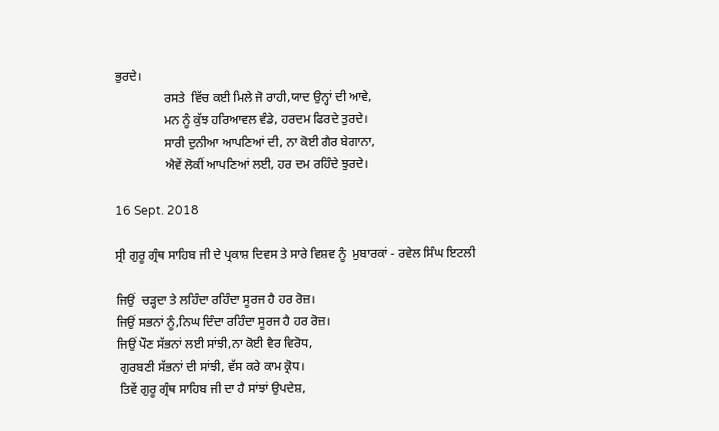ਭੁਰਦੇ।
                ਰਸਤੇ  ਵਿੱਚ ਕਈ ਮਿਲੇ ਜੋ ਰਾਹੀ,ਯਾਦ ਉਨ੍ਹਾਂ ਦੀ ਆਵੇ,
                ਮਨ ਨੂੰ ਕੁੱਝ ਹਰਿਆਵਲ ਵੰਡੇ, ਹਰਦਮ ਫਿਰਦੇ ਤੁਰਦੇ।
                ਸਾਰੀ ਦੁਨੀਆ ਆਪਣਿਆਂ ਦੀ, ਨਾ ਕੋਈ ਗੈਰ ਬੇਗਾਨਾ,
                ਐਵੇਂ ਲੋਕੀਂ ਆਪਣਿਆਂ ਲਈ, ਹਰ ਦਮ ਰਹਿੰਦੇ ਝੁਰਦੇ।

16 Sept. 2018

ਸ੍ਰੀ ਗੁਰੂ ਗ੍ਰੰਥ ਸਾਹਿਬ ਜੀ ਦੇ ਪ੍ਰਕਾਸ਼ ਦਿਵਸ ਤੇ ਸਾਰੇ ਵਿਸ਼ਵ ਨੂੰ  ਮੁਬਾਰਕਾਂ - ਰਵੇਲ ਸਿੰਘ ਇਟਲੀ

ਜਿਉਂ  ਚੜ੍ਹਦਾ ਤੇ ਲਹਿੰਦਾ ਰਹਿੰਦਾ ਸੂਰਜ ਹੈ ਹਰ ਰੋਜ਼।
ਜਿਉਂ ਸਭਨਾਂ ਨੂੰ,ਨਿਘ ਦਿੰਦਾ ਰਹਿੰਦਾ ਸੂਰਜ ਹੈ ਹਰ ਰੋਜ਼।
ਜਿਉਂ ਪੌਣ ਸੱਭਨਾਂ ਲਈ ਸਾਂਝੀ,ਨਾ ਕੋਈ ਵੈਰ ਵਿਰੋਧ,
 ਗੁਰਬਣੀ ਸੱਭਨਾਂ ਦੀ ਸਾਂਝੀ, ਵੱਸ ਕਰੇ ਕਾਮ ਕ੍ਰੋਧ।
 ਤਿਵੇਂ ਗੁਰੂ ਗ੍ਰੰਥ ਸਾਹਿਬ ਜੀ ਦਾ ਹੈ ਸਾਂਝਾਂ ਉਪਦੇਸ਼,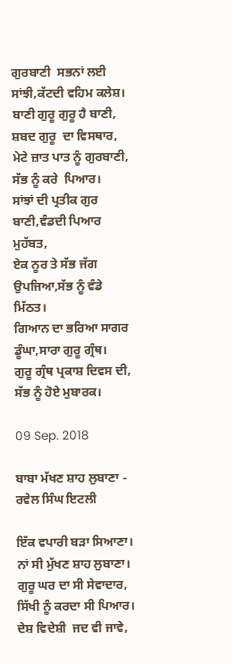ਗੁਰਬਾਣੀ  ਸਭਨਾਂ ਲਈ ਸਾਂਝੀ,ਕੱਟਦੀ ਵਹਿਮ ਕਲੇਸ਼।
ਬਾਣੀ ਗੁਰੂ ਗੁਰੂ ਹੈ ਬਾਣੀ, ਸ਼ਬਦ ਗੁਰੂ  ਦਾ ਵਿਸਥਾਰ,
ਮੇਟੇ ਜ਼ਾਤ ਪਾਤ ਨੂੰ ਗੁਰਬਾਣੀ, ਸੱਭ ਨੂੰ ਕਰੇ  ਪਿਆਰ।
ਸਾਂਝਾਂ ਦੀ ਪ੍ਰਤੀਕ ਗੁਰ ਬਾਣੀ,ਵੰਡਦੀ ਪਿਆਰ ਮੁਹੱਬਤ,
ਏਕ ਨੂਰ ਤੇ ਸੱਭ ਜੱਗ ਉਪਜਿਆ,ਸੱਭ ਨੂੰ ਵੰਡੇ ਮਿੱਠਤ।
ਗਿਆਨ ਦਾ ਭਰਿਆ ਸਾਗਰ ਡੂੰਘਾ,ਸਾਰਾ ਗੁਰੂ ਗ੍ਰੰਥ।
ਗੁਰੂ ਗ੍ਰੰਥ ਪ੍ਰਕਾਸ਼ ਦਿਵਸ ਦੀ, ਸੱਭ ਨੂੰ ਹੋਏ ਮੁਬਾਰਕ।

09 Sep. 2018

ਬਾਬਾ ਮੱਖਣ ਸ਼ਾਹ ਲੁਬਾਣਾ - ਰਵੇਲ ਸਿੰਘ ਇਟਲੀ

ਇੱਕ ਵਪਾਰੀ ਬੜਾ ਸਿਆਣਾ।
ਨਾਂ ਸੀ ਮੁੱਖਣ ਸ਼ਾਹ ਲੁਬਾਣਾ।
ਗੁਰੂ ਘਰ ਦਾ ਸੀ ਸੇਵਾਦਾਰ,
ਸਿੱਖੀ ਨੂੰ ਕਰਦਾ ਸੀ ਪਿਆਰ।
ਦੇਸ਼ ਵਿਦੇਸ਼ੀ  ਜਦ ਵੀ ਜਾਵੇ,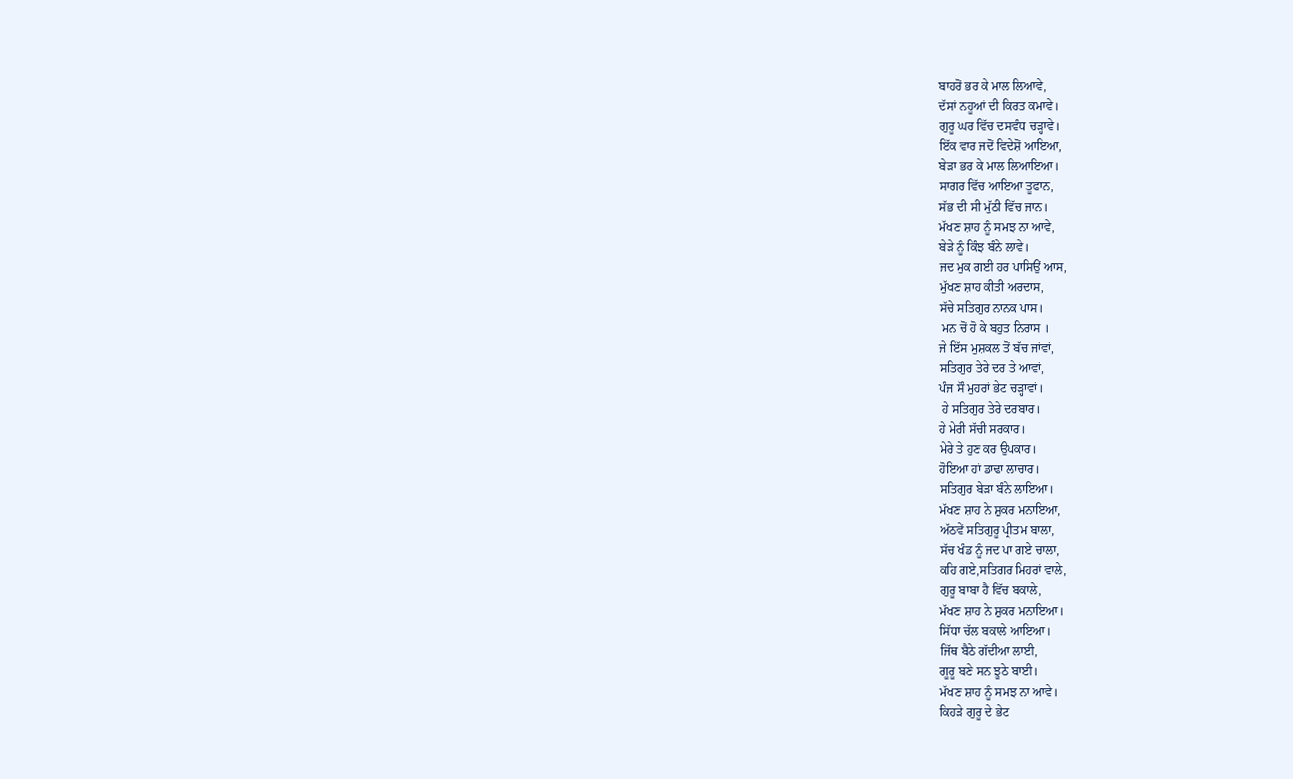ਬਾਹਰੋਂ ਭਰ ਕੇ ਮਾਲ ਲਿਆਵੇ,
ਦੱਸਾਂ ਨਹੂਆਂ ਦੀ ਕਿਰਤ ਕਮਾਵੇ।
ਗੁਰੂ ਘਰ ਵਿੱਚ ਦਸਵੰਧ ਚੜ੍ਹਾਵੇ।
ਇੱਕ ਵਾਰ ਜਦੋਂ ਵਿਦੇਸ਼ੋਂ ਆਇਆ,
ਬੇੜਾ ਭਰ ਕੇ ਮਾਲ ਲਿਆਇਆ।
ਸਾਗਰ ਵਿੱਚ ਆਇਆ ਤੂਫਾਨ,
ਸੱਭ ਦੀ ਸੀ ਮੁੱਠੀ ਵਿੱਚ ਜਾਨ।
ਮੱਖਣ ਸ਼ਾਹ ਨੂੰ ਸਮਝ ਨਾ ਆਵੇ,
ਬੇੜੇ ਨੂੰ ਕਿੰਝ ਬੰਨੇ ਲਾਵੇ।
ਜਦ ਮੁਕ ਗਈ ਹਰ ਪਾਸਿਉਂ ਆਸ,
ਮੁੱਖਣ ਸ਼ਾਹ ਕੀਤੀ ਅਰਦਾਸ,
ਸੱਚੇ ਸਤਿਗੁਰ ਨਾਨਕ ਪਾਸ।
 ਮਨ ਚੋਂ ਹੋ ਕੇ ਬਹੁਤ ਨਿਰਾਸ ।
ਜੇ ਇੱਸ ਮੁਸ਼ਕਲ ਤੋਂ ਬੱਚ ਜਾਂਵਾਂ,
ਸਤਿਗੁਰ ਤੇਰੇ ਦਰ ਤੇ ਆਵਾਂ,
ਪੰਜ ਸੌ ਮੁਹਰਾਂ ਭੇਟ ਚੜ੍ਹਾਵਾਂ।
 ਹੇ ਸਤਿਗੁਰ ਤੇਰੇ ਦਰਬਾਰ।
ਹੇ ਮੇਰੀ ਸੱਚੀ ਸਰਕਾਰ।
ਮੇਰੇ ਤੇ ਹੁਣ ਕਰ ਉਪਕਾਰ।
ਹੋਇਆ ਹਾਂ ਡਾਢਾ ਲਾਚਾਰ।
ਸਤਿਗੁਰ ਬੇੜਾ ਬੰਨੇ ਲਾਇਆ।
ਮੱਖਣ ਸ਼ਾਹ ਨੇ ਸ਼ੁਕਰ ਮਨਾਇਆ,
ਅੱਠਵੇਂ ਸਤਿਗੁਰੂ ਪ੍ਰੀਤਮ ਬਾਲਾ,
ਸੱਚ ਖੰਡ ਨੂੰ ਜਦ ਪਾ ਗਏ ਚਾਲਾ,
ਕਹਿ ਗਏ,ਸਤਿਗਰ ਮਿਹਰਾਂ ਵਾਲੇ,
ਗੁਰੂ ਬਾਬਾ ਹੈ ਵਿੱਚ ਬਕਾਲੇ,
ਮੱਖਣ ਸ਼ਾਹ ਨੇ ਸ਼ੁਕਰ ਮਨਾਇਆ।
ਸਿੱਧਾ ਚੱਲ ਬਕਾਲੇ ਆਇਆ।
ਜਿੱਥ ਬੈਠੇ ਗੱਦੀਆ ਲਾਈ,
ਗੂਰੂ ਬਣੇ ਸਨ ਝੂਠੇ ਬਾਈ।
ਮੱਖਣ ਸ਼ਾਹ ਨੂੰ ਸਮਝ ਨਾ ਆਵੇ।
ਕਿਹੜੇ ਗੁਰੂ ਦੇ ਭੇਟ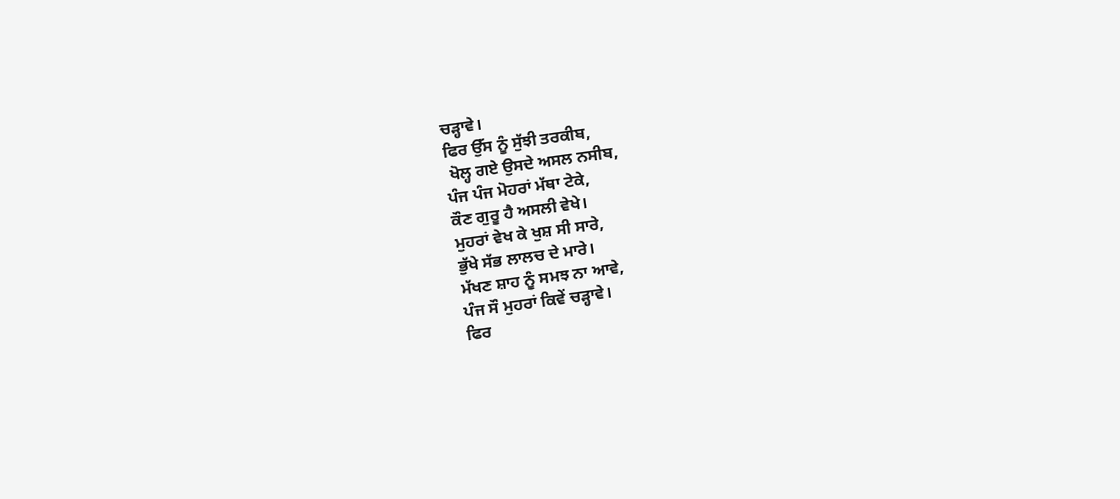ਚੜ੍ਹਾਵੇ।
ਫਿਰ ਉੱਸ ਨੂੰ ਸੁੱਝੀ ਤਰਕੀਬ,
 ਖੋਲ੍ਹ ਗਏ ਉਸਦੇ ਅਸਲ ਨਸੀਬ,
ਪੰਜ ਪੰਜ ਮੋਹਰਾਂ ਮੱਥਾ ਟੇਕੇ,
ਕੌਣ ਗੁਰੂ ਹੈ ਅਸਲੀ ਵੇਖੇ।
ਮੁਹਰਾਂ ਵੇਖ ਕੇ ਖੁਸ਼ ਸੀ ਸਾਰੇ,
ਭੁੱਖੇ ਸੱਭ ਲਾਲਚ ਦੇ ਮਾਰੇ।
ਮੱਖਣ ਸ਼ਾਹ ਨੂੰ ਸਮਝ ਨਾ ਆਵੇ,
ਪੰਜ ਸੌ ਮੁਹਰਾਂ ਕਿਵੇਂ ਚੜ੍ਹਾਵੇ।
ਫਿਰ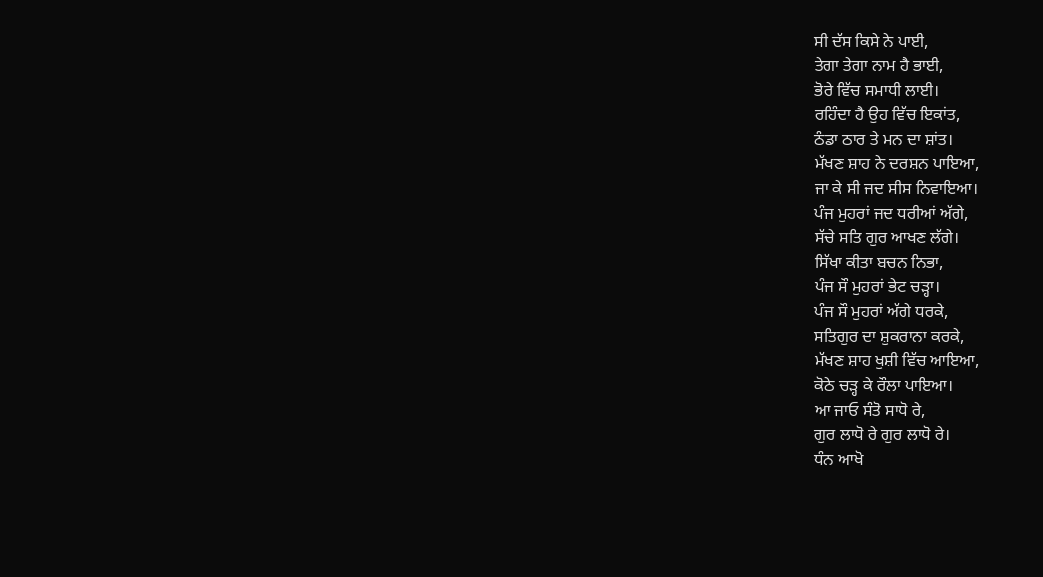ਸੀ ਦੱਸ ਕਿਸੇ ਨੇ ਪਾਈ,
ਤੇਗਾ ਤੇਗਾ ਨਾਮ ਹੈ ਭਾਈ,
ਭੋਰੇ ਵਿੱਚ ਸਮਾਧੀ ਲਾਈ।
ਰਹਿੰਦਾ ਹੈ ਉਹ ਵਿੱਚ ਇਕਾਂਤ,
ਠੰਡਾ ਠਾਰ ਤੇ ਮਨ ਦਾ ਸ਼ਾਂਤ।
ਮੱਖਣ ਸ਼ਾਹ ਨੇ ਦਰਸ਼ਨ ਪਾਇਆ,
ਜਾ ਕੇ ਸੀ ਜਦ ਸੀਸ ਨਿਵਾਇਆ।
ਪੰਜ ਮੁਹਰਾਂ ਜਦ ਧਰੀਆਂ ਅੱਗੇ,
ਸੱਚੇ ਸਤਿ ਗੁਰ ਆਖਣ ਲੱਗੇ।
ਸਿੱਖਾ ਕੀਤਾ ਬਚਨ ਨਿਭਾ,
ਪੰਜ ਸੌ ਮੁਹਰਾਂ ਭੇਟ ਚੜ੍ਹਾ।
ਪੰਜ ਸੌ ਮੁਹਰਾਂ ਅੱਗੇ ਧਰਕੇ,
ਸਤਿਗੁਰ ਦਾ ਸ਼ੁਕਰਾਨਾ ਕਰਕੇ,
ਮੱਖਣ ਸ਼ਾਹ ਖੁਸ਼ੀ ਵਿੱਚ ਆਇਆ,
ਕੋਠੇ ਚੜ੍ਹ ਕੇ ਰੌਲਾ ਪਾਇਆ।
ਆ ਜਾਓ ਸੰਤੋ ਸਾਧੋ ਰੇ,
ਗੁਰ ਲਾਧੋ ਰੇ ਗੁਰ ਲਾਧੋ ਰੇ।
ਧੰਨ ਆਖੋ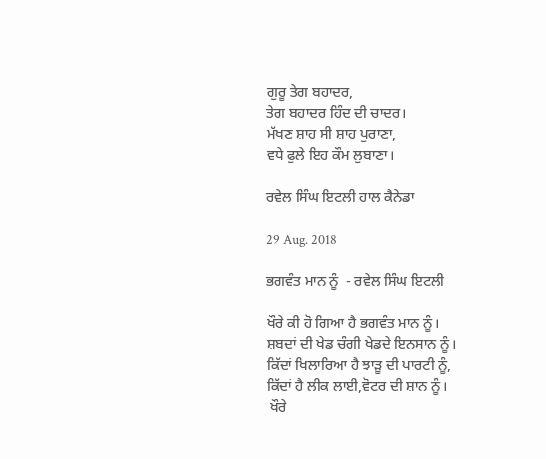ਗੁਰੂ ਤੇਗ ਬਹਾਦਰ,
ਤੇਗ ਬਹਾਦਰ ਹਿੰਦ ਦੀ ਚਾਦਰ।
ਮੱਖਣ ਸ਼ਾਹ ਸੀ ਸ਼ਾਹ ਪੁਰਾਣਾ,
ਵਧੇ ਫੁਲੇ ਇਹ ਕੌਮ ਲੁਬਾਣਾ।

ਰਵੇਲ ਸਿੰਘ ਇਟਲੀ ਹਾਲ ਕੈਨੇਡਾ

29 Aug. 2018

ਭਗਵੰਤ ਮਾਨ ਨੂੰ  - ਰਵੇਲ ਸਿੰਘ ਇਟਲੀ

ਖੌਰੇ ਕੀ ਹੋ ਗਿਆ ਹੈ ਭਗਵੰਤ ਮਾਨ ਨੂੰ।
ਸ਼ਬਦਾਂ ਦੀ ਖੇਡ ਚੰਗੀ ਖੇਡਦੇ ਇਨਸਾਨ ਨੂੰ।
ਕਿੱਦਾਂ ਖਿਲਾਰਿਆ ਹੈ ਝਾੜੂ ਦੀ ਪਾਰਟੀ ਨੂੰ,
ਕਿੱਦਾਂ ਹੈ ਲੀਕ ਲਾਈ,ਵੋਟਰ ਦੀ ਸ਼ਾਨ ਨੂੰ।
 ਖੌਰੇ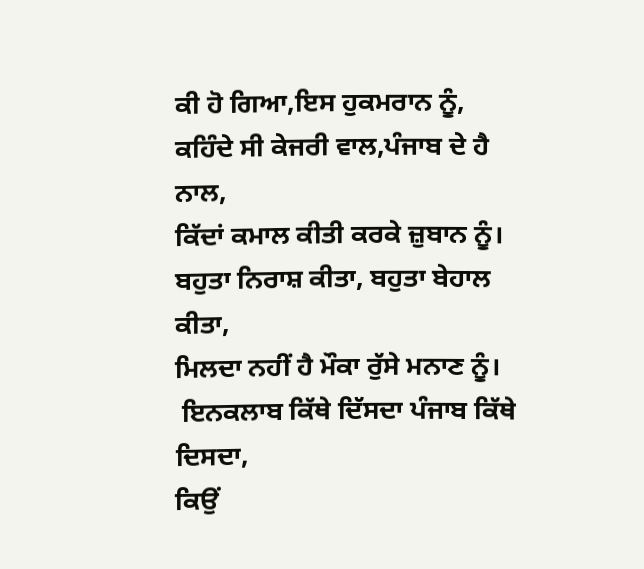ਕੀ ਹੋ ਗਿਆ,ਇਸ ਹੁਕਮਰਾਨ ਨੂੰ,
ਕਹਿੰਦੇ ਸੀ ਕੇਜਰੀ ਵਾਲ,ਪੰਜਾਬ ਦੇ ਹੈ ਨਾਲ,
ਕਿੱਦਾਂ ਕਮਾਲ ਕੀਤੀ ਕਰਕੇ ਜ਼ੁਬਾਨ ਨੂੰ।
ਬਹੁਤਾ ਨਿਰਾਸ਼ ਕੀਤਾ, ਬਹੁਤਾ ਬੇਹਾਲ ਕੀਤਾ,
ਮਿਲਦਾ ਨਹੀਂ ਹੈ ਮੌਕਾ ਰੁੱਸੇ ਮਨਾਣ ਨੂੰ।
 ਇਨਕਲਾਬ ਕਿੱਥੇ ਦਿੱਸਦਾ ਪੰਜਾਬ ਕਿੱਥੇ ਦਿਸਦਾ,
ਕਿਉਂ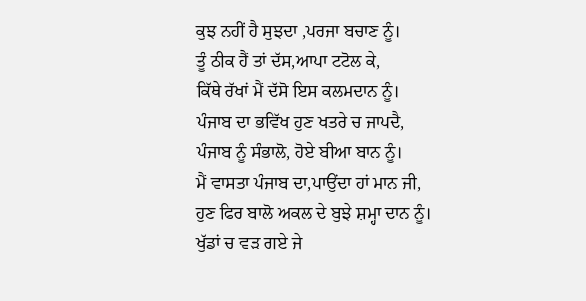ਕੁਝ ਨਹੀਂ ਹੈ ਸੁਝਦਾ ,ਪਰਜਾ ਬਚਾਣ ਨੂੰ।
ਤੂੰ ਠੀਕ ਹੈਂ ਤਾਂ ਦੱਸ,ਆਪਾ ਟਟੋਲ ਕੇ,
ਕਿੱਥੇ ਰੱਖਾਂ ਮੈਂ ਦੱਸੋ ਇਸ ਕਲਮਦਾਨ ਨੂੰ।
ਪੰਜਾਬ ਦਾ ਭਵਿੱਖ ਹੁਣ ਖਤਰੇ ਚ ਜਾਪਦੈ,
ਪੰਜਾਬ ਨੂੰ ਸੰਭਾਲੋ, ਹੋਏ ਬੀਆ ਬਾਨ ਨੂੰ।
ਮੈਂ ਵਾਸਤਾ ਪੰਜਾਬ ਦਾ,ਪਾਉਂਦਾ ਹਾਂ ਮਾਨ ਜੀ,
ਹੁਣ ਫਿਰ ਬਾਲੋ ਅਕਲ ਦੇ ਬੁਝੇ ਸ਼ਮ੍ਹਾ ਦਾਨ ਨੂੰ।
ਖੁੱਡਾਂ ਚ ਵੜ ਗਏ ਜੇ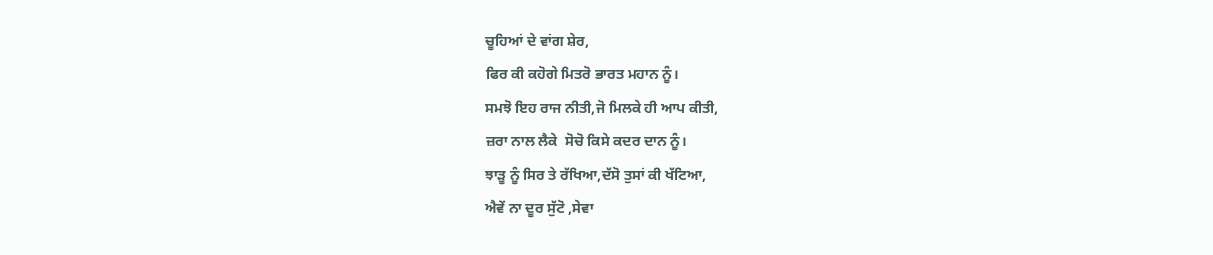ਚੂਹਿਆਂ ਦੇ ਵਾਂਗ ਸ਼ੇਰ,
ਫਿਰ ਕੀ ਕਹੋਗੇ ਮਿਤਰੋ ਭਾਰਤ ਮਹਾਨ ਨੂੰ।
ਸਮਝੋ ਇਹ ਰਾਜ ਨੀਤੀ,ਜੋ ਮਿਲਕੇ ਹੀ ਆਪ ਕੀਤੀ,
ਜ਼ਰਾ ਨਾਲ ਲੈਕੇ  ਸੋਚੋ ਕਿਸੇ ਕਦਰ ਦਾਨ ਨੂੰ।
ਝਾੜੂ ਨੂੰ ਸਿਰ ਤੇ ਰੱਖਿਆ,ਦੱਸੋ ਤੁਸਾਂ ਕੀ ਖੱਟਿਆ,
ਐਵੇਂ ਨਾ ਦੂਰ ਸੁੱਟੋ ,ਸੇਵਾ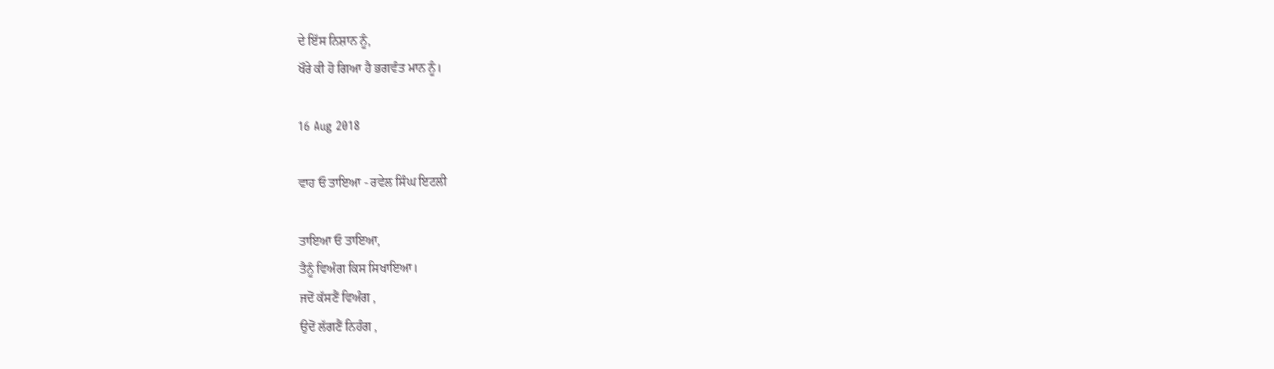ਦੇ ਇੱਸ ਨਿਸ਼ਾਨ ਨੂੰ,
ਖੌਰੇ ਕੀ ਹੋ ਗਿਆ ਹੈ ਭਗਵੰਤ ਮਾਨ ਨੂੰ।

16 Aug 2018

ਵਾਹ ਓ ਤਾਇਆ - ਰਵੇਲ ਸਿੰਘ ਇਟਲੀ

ਤਾਇਆ ਓ ਤਾਇਆ,
ਤੈਨੂੰ ਵਿਅੰਗ ਕਿਸ ਸਿਖਾਇਆ।
ਜਦੋਂ ਕੱਸਣੈਂ ਵਿਅੰਗ ,
ਉਦੋਂ ਲੱਗਣੈਂ ਨਿਹੰਗ ,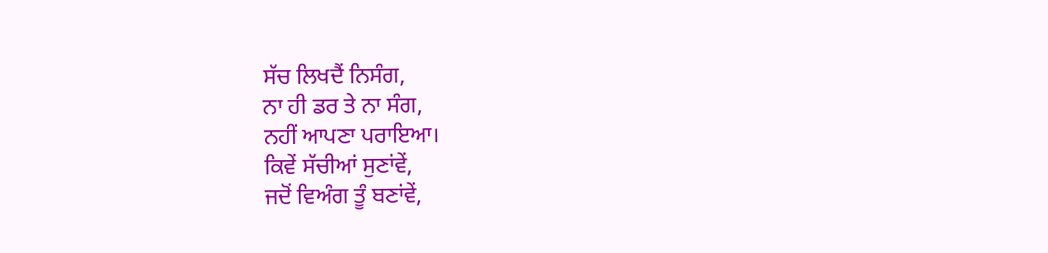ਸੱਚ ਲਿਖਦੈਂ ਨਿਸੰਗ,
ਨਾ ਹੀ ਡਰ ਤੇ ਨਾ ਸੰਗ,
ਨਹੀਂ ਆਪਣਾ ਪਰਾਇਆ।
ਕਿਵੇਂ ਸੱਚੀਆਂ ਸੁਣਾਂਵੇਂ,
ਜਦੋਂ ਵਿਅੰਗ ਤੂੰ ਬਣਾਂਵੇਂ,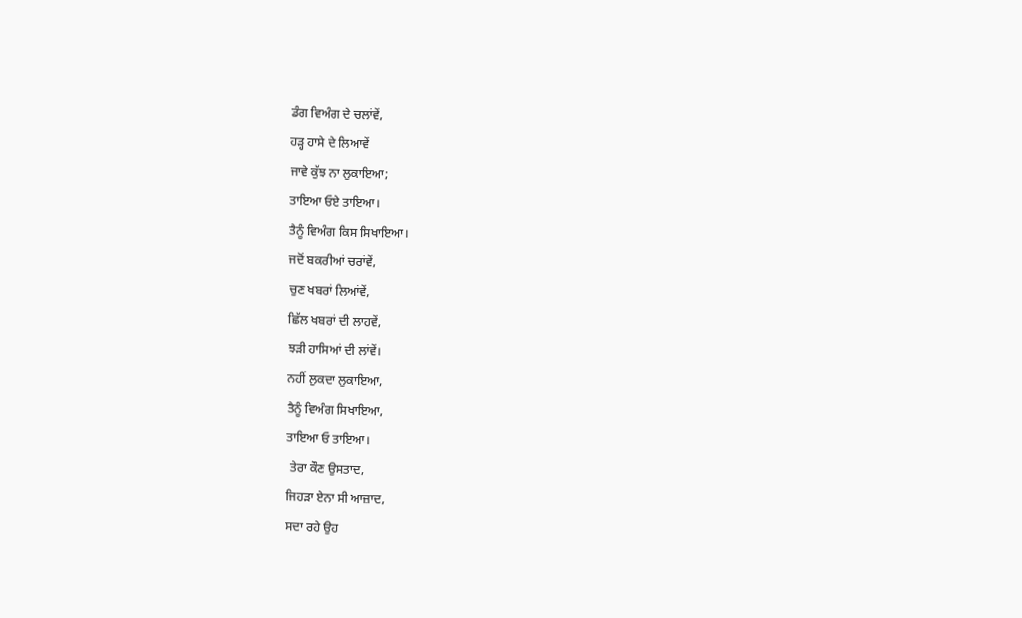ਡੰਗ ਵਿਅੰਗ ਦੇ ਚਲਾਂਵੇਂ,
ਹੜ੍ਹ ਹਾਸੇ ਦੇ ਲਿਆਵੇਂ
ਜਾਵੇ ਕੁੱਝ ਨਾ ਲੁਕਾਇਆ;
ਤਾਇਆ ਓਏ ਤਾਇਆ।
ਤੈਨੂੰ ਵਿਅੰਗ ਕਿਸ ਸਿਖਾਇਆ।
ਜਦੋਂ ਬਕਰੀਆਂ ਚਰਾਂਵੇਂ,
ਚੁਣ ਖਬਰਾਂ ਲਿਆਂਵੇਂ,
ਛਿੱਲ ਖਬਰਾਂ ਦੀ ਲਾਹਵੇਂ,
ਝੜੀ ਹਾਸਿਆਂ ਦੀ ਲਾਂਵੇਂ।
ਨਹੀਂ ਲੁਕਦਾ ਲੁਕਾਇਆ,
ਤੈਨੂੰ ਵਿਅੰਗ ਸਿਖਾਇਆ,
ਤਾਇਆ ਓ ਤਾਇਆ।
 ਤੇਰਾ ਕੌਣ ਉਸਤਾਦ,
ਜਿਹੜਾ ਏਨਾ ਸੀ ਆਜ਼ਾਦ,
ਸਦਾ ਰਹੇ ਉਹ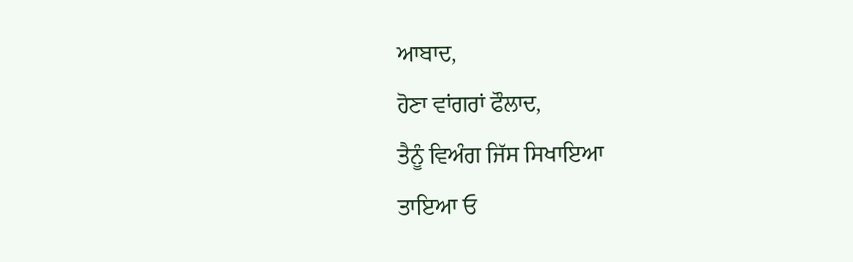ਆਬਾਦ,
ਹੋਣਾ ਵਾਂਗਰਾਂ ਫੌਲਾਦ,
ਤੈਨੂੰ ਵਿਅੰਗ ਜਿੱਸ ਸਿਖਾਇਆ
ਤਾਇਆ ਓ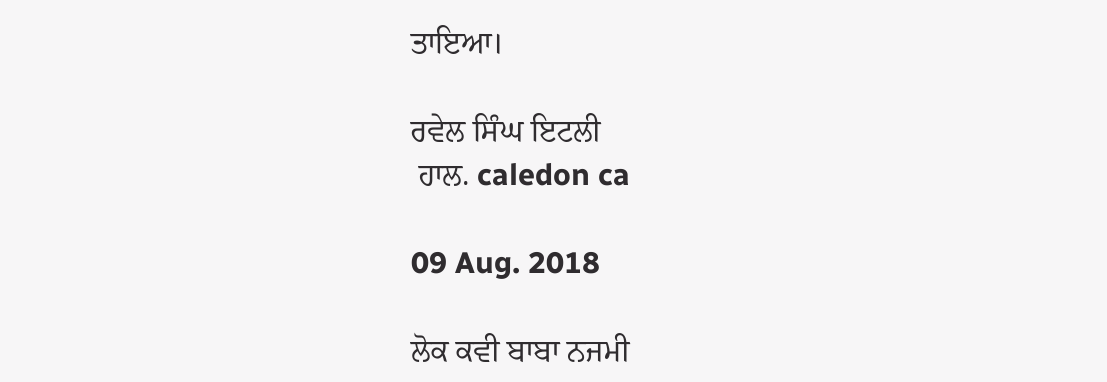ਤਾਇਆ।

ਰਵੇਲ ਸਿੰਘ ਇਟਲੀ
 ਹਾਲ. caledon ca

09 Aug. 2018

ਲੋਕ ਕਵੀ ਬਾਬਾ ਨਜਮੀ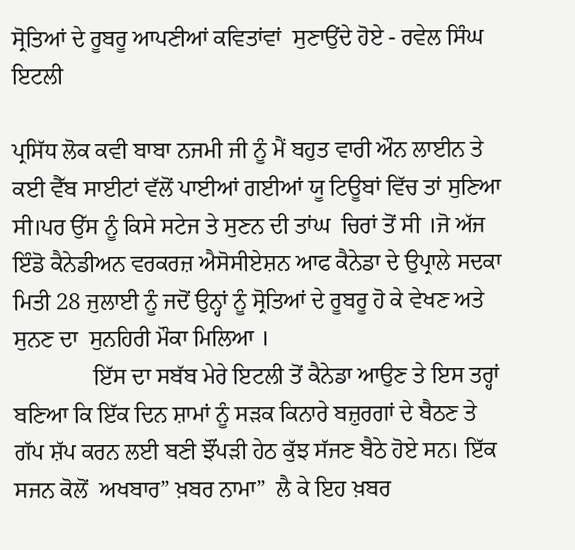ਸ੍ਰੋਤਿਆਂ ਦੇ ਰੂਬਰੂ ਆਪਣੀਆਂ ਕਵਿਤਾਂਵਾਂ  ਸੁਣਾਉਂਦੇ ਹੋਏ - ਰਵੇਲ ਸਿੰਘ ਇਟਲੀ

ਪ੍ਰਸਿੱਧ ਲੋਕ ਕਵੀ ਬਾਬਾ ਨਜਮੀ ਜੀ ਨੂੰ ਮੈਂ ਬਹੁਤ ਵਾਰੀ ਔਨ ਲਾਈਨ ਤੇ ਕਈ ਵੈੱਬ ਸਾਈਟਾਂ ਵੱਲੋਂ ਪਾਈਆਂ ਗਈਆਂ ਯੂ ਟਿਊਬਾਂ ਵਿੱਚ ਤਾਂ ਸੁਣਿਆ ਸੀ।ਪਰ ਉੱਸ ਨੂੰ ਕਿਸੇ ਸਟੇਜ ਤੇ ਸੁਣਨ ਦੀ ਤਾਂਘ  ਚਿਰਾਂ ਤੋਂ ਸੀ ।ਜੋ ਅੱਜ ਇੰਡੋ ਕੈਨੇਡੀਅਨ ਵਰਕਰਜ਼ ਐਸੋਸੀਏਸ਼ਨ ਆਫ ਕੈਨੇਡਾ ਦੇ ਉਪ੍ਰਾਲੇ ਸਦਕਾ ਮਿਤੀ 28 ਜੁਲਾਈ ਨੂੰ ਜਦੋਂ ਉਨ੍ਹਾਂ ਨੂੰ ਸ੍ਰੋਤਿਆਂ ਦੇ ਰੂਬਰੂ ਹੋ ਕੇ ਵੇਖਣ ਅਤੇ ਸੁਨਣ ਦਾ  ਸੁਨਹਿਰੀ ਮੌਕਾ ਮਿਲਿਆ ।
              ਇੱਸ ਦਾ ਸਬੱਬ ਮੇਰੇ ਇਟਲੀ ਤੋਂ ਕੈਨੇਡਾ ਆਉਣ ਤੇ ਇਸ ਤਰ੍ਹਾਂ ਬਣਿਆ ਕਿ ਇੱਕ ਦਿਨ ਸ਼ਾਮਾਂ ਨੂੰ ਸੜਕ ਕਿਨਾਰੇ ਬਜ਼ੁਰਗਾਂ ਦੇ ਬੈਠਣ ਤੇ ਗੱਪ ਸ਼ੱਪ ਕਰਨ ਲਈ ਬਣੀ ਝੌਂਪੜੀ ਹੇਠ ਕੁੱਝ ਸੱਜਣ ਬੈਠੇ ਹੋਏ ਸਨ। ਇੱਕ ਸਜਨ ਕੋਲੋਂ  ਅਖਬਾਰ” ਖ਼ਬਰ ਨਾਮਾ”  ਲੈ ਕੇ ਇਹ ਖ਼ਬਰ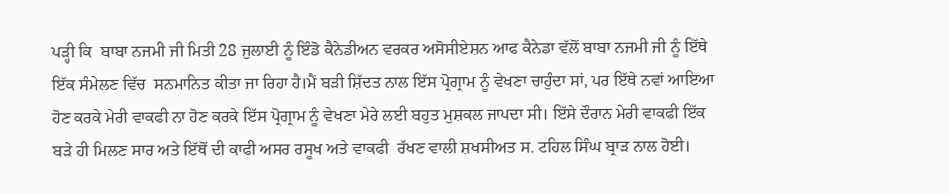ਪੜ੍ਹੀ ਕਿ  ਬਾਬਾ ਨਜਮੀ ਜੀ ਮਿਤੀ 28 ਜੁਲਾਈ ਨੂੰ ਇੰਡੋ ਕੈਨੇਡੀਅਨ ਵਰਕਰ ਅਸੋਸੀਏਸ਼ਨ ਆਫ ਕੈਨੇਡਾ ਵੱਲੋਂ ਬਾਬਾ ਨਜਮੀ ਜੀ ਨੂੰ ਇੱਥੇ ਇੱਕ ਸੰਮੇਲਣ ਵਿੱਚ  ਸਨਮਾਨਿਤ ਕੀਤਾ ਜਾ ਰਿਹਾ ਹੈ।ਮੈਂ ਬੜੀ ਸ਼ਿੱਦਤ ਨਾਲ ਇੱਸ ਪ੍ਰੋਗ੍ਰਾਮ ਨੂੰ ਵੇਖਣਾ ਚਾਹੁੰਦਾ ਸਾਂ, ਪਰ ਇੱਥੇ ਨਵਾਂ ਆਇਆ ਹੋਣ ਕਰਕੇ ਮੇਰੀ ਵਾਕਫੀ ਨਾ ਹੋਣ ਕਰਕੇ ਇੱਸ ਪ੍ਰੋਗ੍ਰਾਮ ਨੂੰ ਵੇਖਣਾ ਮੇਰੇ ਲਈ ਬਹੁਤ ਮੁਸ਼ਕਲ ਜਾਪਦਾ ਸੀ। ਇੱਸੇ ਦੌਰਾਨ ਮੇਰੀ ਵਾਕਫੀ ਇੱਕ ਬੜੇ ਹੀ ਮਿਲਣ ਸਾਰ ਅਤੇ ਇੱਥੋਂ ਦੀ ਕਾਫੀ ਅਸਰ ਰਸੂਖ ਅਤੇ ਵਾਕਫੀ  ਰੱਖਣ ਵਾਲੀ ਸ਼ਖਸੀਅਤ ਸ. ਟਹਿਲ ਸਿੰਘ ਬ੍ਰਾੜ ਨਾਲ ਹੋਈ।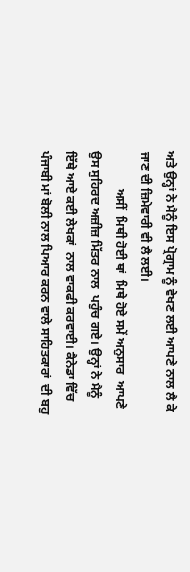ਅਤੇ ਉਨ੍ਹਾਂ ਨੇ ਮੈਨੂੰ ਇਸ ਪ੍ਰੋਗ੍ਰਾਮ ਨੂੰ ਵੇਖਣ ਲਈ ਆਪਣੇ ਨਾਲ ਲੈ ਕੇ ਜਾਣ ਦੀ ਜ਼ਿਮੇਵਾਰੀ ਵੀ ਲੈ ਲਈ।
            ਅਸੀਂ  ਮਿਥੀ ਹੋਈ ਥਾਂ  ਮਿਥੇ ਹੋਏ ਸਮੇਂ ਅਨੁਸਾਰ  ਆਪਣੇ ਉਸ ਸੁਹਿਰਦ ਅਜ਼ੀਜ਼ ਮਿੱਤਰ ਨਾਲ  ਪਹੁੰਚ ਗਏ। ਉਨ੍ਹਾਂ ਨੇ ਮੈਨੂੰ ਇੱਥੇ ਆਏ ਕਈ ਲੇਖਕਾਂ  ਨਾਲ ਵਾਕਫੀ ਕਰਵਾਈ। ਕੈਨੇਡਾ ਵਿੱਚ ਪੰਜਾਬੀ ਮਾਂ ਬੋਲੀ ਨਾਲ ਪਿਆਰ ਕਰਨ ਵਾਲੇ ਸਾਹਿਤਕਾਰਾਂ  ਦੀ ਬਹੁ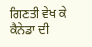ਗਿਣਤੀ ਵੇਖ ਕੇ ਕੈਨੇਡਾ ਦੀ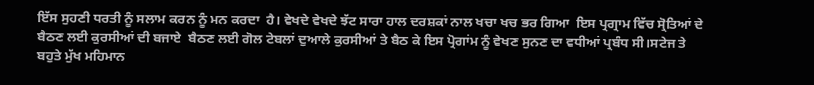ਇੱਸ ਸੁਹਣੀ ਧਰਤੀ ਨੂੰ ਸਲਾਮ ਕਰਨ ਨੂੰ ਮਨ ਕਰਦਾ  ਹੈ। ਵੇਖਦੇ ਵੇਖਦੇ ਝੱਟ ਸਾਰਾ ਹਾਲ ਦਰਸ਼ਕਾਂ ਨਾਲ ਖਚਾ ਖਚ ਭਰ ਗਿਆ  ਇਸ ਪ੍ਰਗ੍ਰਾਮ ਵਿੱਚ ਸ੍ਰੋਤਿਆਂ ਦੇ ਬੈਠਣ ਲਈ ਕੁਰਸੀਆਂ ਦੀ ਬਜਾਏ  ਬੈਠਣ ਲਈ ਗੋਲ ਟੇਬਲਾਂ ਦੁਆਲੇ ਕੁਰਸੀਆਂ ਤੇ ਬੈਠ ਕੇ ਇਸ ਪ੍ਰੋਗਾਂਮ ਨੂੰ ਵੇਖਣ ਸੁਨਣ ਦਾ ਵਧੀਆਂ ਪ੍ਰਬੰਧ ਸੀ।ਸਟੇਜ ਤੇ ਬਹੁਤੇ ਮੁੱਖ ਮਹਿਮਾਨ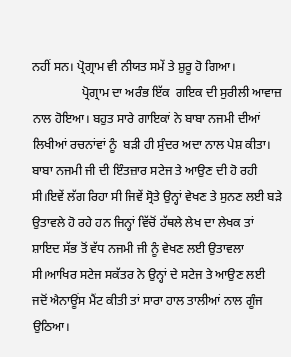ਨਹੀਂ ਸਨ। ਪ੍ਰੋਗ੍ਰਾਮ ਵੀ ਨੀਯਤ ਸਮੇਂ ਤੇ ਸ਼ੁਰੂ ਹੋ ਗਿਆ।
                ਪ੍ਰੋਗ੍ਰਾਮ ਦਾ ਅਰੰਭ ਇੱਕ  ਗਇਕ ਦੀ ਸੁਰੀਲੀ ਆਵਾਜ਼ ਨਾਲ ਹੋਇਆ। ਬਹੁਤ ਸਾਰੇ ਗਾਇਕਾਂ ਨੇ ਬਾਬਾ ਨਜਮੀ ਦੀਆਂ ਲਿਖੀਆਂ ਰਚਨਾਂਵਾਂ ਨੂੰ  ਬੜੀ ਹੀ ਸੁੰਦਰ ਅਦਾ ਨਾਲ ਪੇਸ਼ ਕੀਤਾ। ਬਾਬਾ ਨਜਮੀ ਜੀ ਦੀ ਇੰਤਜ਼ਾਰ ਸਟੇਜ ਤੇ ਆਉਣ ਦੀ ਹੋ ਰਹੀ ਸੀ।ਇਵੇਂ ਲੱਗ ਰਿਹਾ ਸੀ ਜਿਵੇਂ ਸ੍ਰੋਤੇ ਉਨ੍ਹਾਂ ਵੇਖਣ ਤੇ ਸੁਨਣ ਲਈ ਬੜੇ ਉਤਾਵਲੇ ਹੋ ਰਹੇ ਹਨ ਜਿਨ੍ਹਾਂ ਵਿੱਚੋਂ ਹੱਥਲੇ ਲੇਖ ਦਾ ਲੇਖਕ ਤਾਂ ਸ਼ਾਇਦ ਸੱਭ ਤੋਂ ਵੱਧ ਨਜਮੀ ਜੀ ਨੂੰ ਵੇਖਣ ਲਈ ਉਤਾਵਲਾ ਸੀ।ਆਖਿਰ ਸਟੇਜ ਸਕੱਤਰ ਨੇ ਉਨ੍ਹਾਂ ਦੇ ਸਟੇਜ ਤੇ ਆਉਣ ਲਈ ਜਦੋਂ ਐਨਾਊਂਸ ਮੈਂਟ ਕੀਤੀ ਤਾਂ ਸਾਰਾ ਹਾਲ ਤਾਲੀਆਂ ਨਾਲ ਗੂੰਜ ਉਠਿਆ।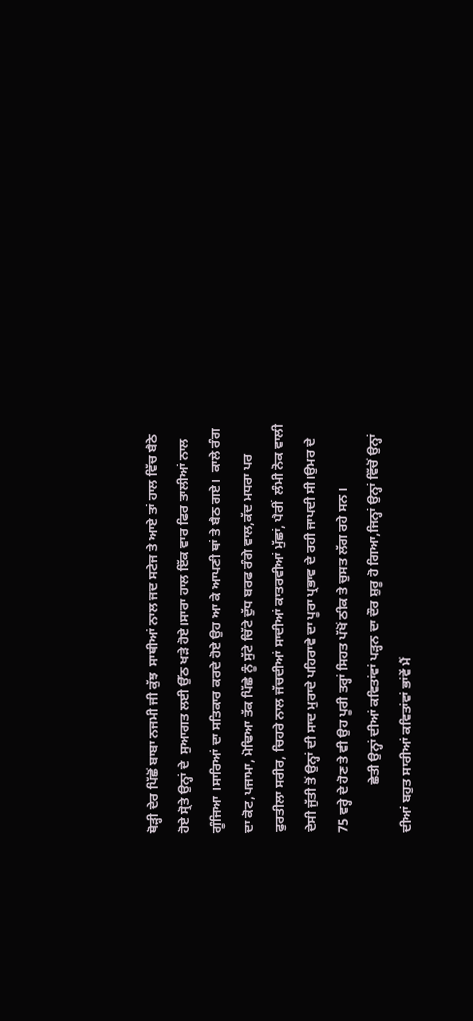ਥੋੜ੍ਹੀ ਦੇਰ ਪਿੱਛੋਂ ਬਾਬਾ ਨਜਮੀ ਜੀ ਕੁੱਝ  ਸਾਥੀਆਂ ਨਾਲ ਜਦ ਸਟੇਜ ਤੇ ਆਏ ਤਾਂ ਹਾਲ ਵਿੱਚ ਬੈਠੇ ਹੋਏ ਸ੍ਰੋਤੇ ਉਨ੍ਹਾਂ ਦੇ  ਸੁਆਗਤ ਲਈ ਉੱਠ ਖੜੇ ਹੋਏ।ਸਾਰਾ ਹਾਲ ਇੱਕ ਵਾਰ ਫਿਰ ਤਾਲੀਆਂ ਨਾਲ ਗੂੰਜਿਆ ।ਸਾਰਿਆਂ ਦਾ ਸਤਿਕਾਰ ਕਰਦੇ ਹੋਏ ਉਹ ਆ ਕੇ ਆਪਣੀ ਥਾਂ ਤੇ ਬੈਠ ਗਏ।  ਕਾਲੇ ਰੰਗ ਦਾ ਕੋਟ,ਪਜਾਮਾ, ਮੋਢਿਆ ਤੱਕ ਪਿੱਛੇ ਨੂੰ ਸੁੱਟੇ ਚਿੱਟੇ ਦੁੱਧ ਬਰਫ ਰੰਗੇ ਵਾਲ,ਕੱਦ ਮਧਰਾ ਪਰ ਫੁਰਤੀਲਾ ਸਰੀਰ, ਚਿਹਰੇ ਨਾਲ ਜੱਚਦੀਆਂ ਸਾਦੀਆਂ ਕਾਤਰਵੀਆਂ ਮੁੱਛਾਂ, ਪੈਰੀਂ  ਲੰਮੀ ਨੋਕ ਵਾਲੀ ਦੇਸੀ ਜੁੱਤੀ ਤੋਂ ਉਨ੍ਹਾਂ ਦੀ ਸਾਦ ਮੁਰਾਦੇ ਪਹਿਰਾਵੇ ਦਾ ਪੂਰਾ ਪ੍ਰਭਾਵ ਦੇ ਰਹੀ ਜਾਪਦੀ ਸੀ।ਉਮਰ ਦੇ 75 ਵਰ੍ਹੇ ਦੇ ਹੋਣ ਤੇ ਵੀ ਉਹ ਪੂਰੀ ਤਰ੍ਹਾਂ ਸਿਹਤ ਪੱਖੋਂ ਠੀਕ ਤੇ ਚੁਸਤ ਲੱਗ ਰਹੇ ਸਨ।
              ਛੇਤੀ ਉਨ੍ਹਾਂ ਦੀਆਂ ਕਵਿਤਾਂਵਾਂ ਪੜ੍ਹਨ ਦਾ ਦੌਰ ਸ਼ੁਰੂ ਹੋ ਗਿਆ,ਜਿਨ੍ਹਾਂ ਉਨ੍ਹਾਂ ਵਿੱਚੋਂ ਉਨ੍ਹਾਂ ਦੀਆਂ ਬਹੁਤ ਸਾਰੀਆਂ ਕਵਿਤਾਂਵਾਂ ਭਾਂਵੇਂ ਮੈਂ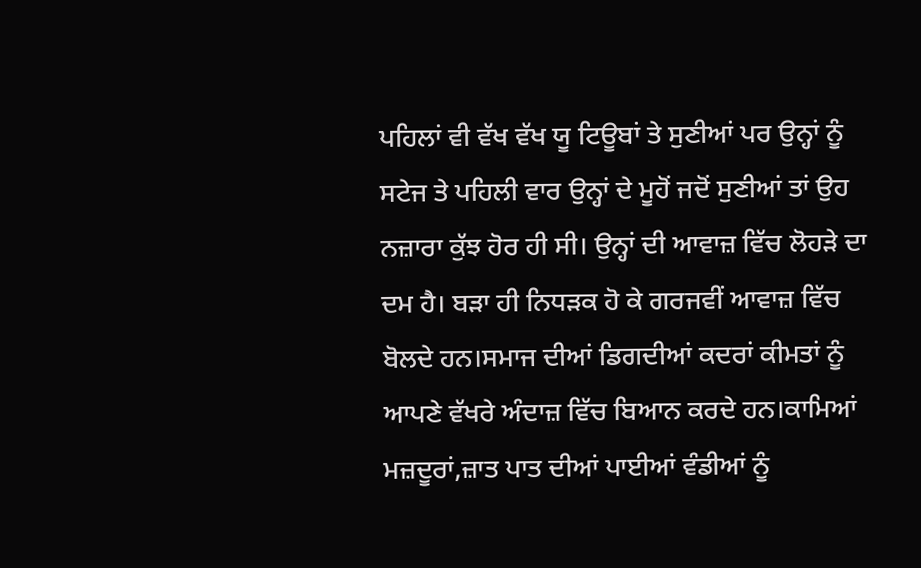ਪਹਿਲਾਂ ਵੀ ਵੱਖ ਵੱਖ ਯੂ ਟਿਊਬਾਂ ਤੇ ਸੁਣੀਆਂ ਪਰ ਉਨ੍ਹਾਂ ਨੂੰ ਸਟੇਜ ਤੇ ਪਹਿਲੀ ਵਾਰ ਉਨ੍ਹਾਂ ਦੇ ਮੂਹੋਂ ਜਦੋਂ ਸੁਣੀਆਂ ਤਾਂ ਉਹ ਨਜ਼ਾਰਾ ਕੁੱਝ ਹੋਰ ਹੀ ਸੀ। ਉਨ੍ਹਾਂ ਦੀ ਆਵਾਜ਼ ਵਿੱਚ ਲੋਹੜੇ ਦਾ ਦਮ ਹੈ। ਬੜਾ ਹੀ ਨਿਧੜਕ ਹੋ ਕੇ ਗਰਜਵੀਂ ਆਵਾਜ਼ ਵਿੱਚ ਬੋਲਦੇ ਹਨ।ਸਮਾਜ ਦੀਆਂ ਡਿਗਦੀਆਂ ਕਦਰਾਂ ਕੀਮਤਾਂ ਨੂੰ  ਆਪਣੇ ਵੱਖਰੇ ਅੰਦਾਜ਼ ਵਿੱਚ ਬਿਆਨ ਕਰਦੇ ਹਨ।ਕਾਮਿਆਂ ਮਜ਼ਦੂਰਾਂ,ਜ਼ਾਤ ਪਾਤ ਦੀਆਂ ਪਾਈਆਂ ਵੰਡੀਆਂ ਨੂੰ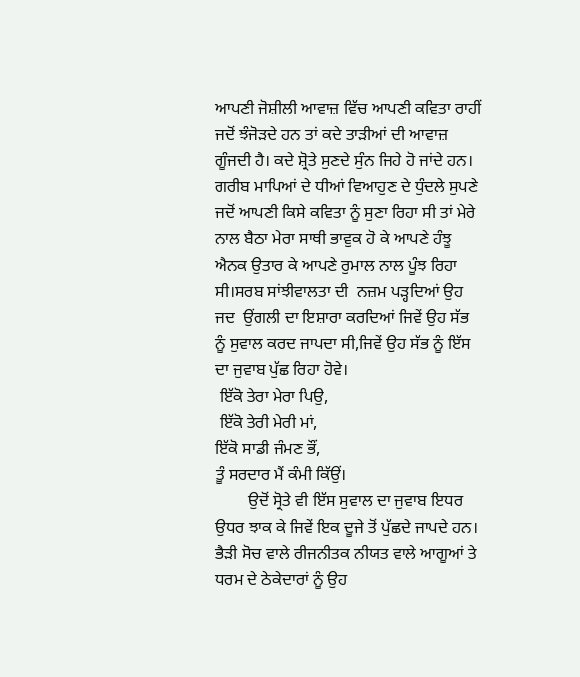ਆਪਣੀ ਜੋਸ਼ੀਲੀ ਆਵਾਜ਼ ਵਿੱਚ ਆਪਣੀ ਕਵਿਤਾ ਰਾਹੀਂ ਜਦੋਂ ਝੰਜੋੜਦੇ ਹਨ ਤਾਂ ਕਦੇ ਤਾੜੀਆਂ ਦੀ ਆਵਾਜ਼ ਗੂੰਜਦੀ ਹੈ। ਕਦੇ ਸ਼੍ਰੋਤੇ ਸੁਣਦੇ ਸੁੰਨ ਜਿਹੇ ਹੋ ਜਾਂਦੇ ਹਨ। ਗਰੀਬ ਮਾਪਿਆਂ ਦੇ ਧੀਆਂ ਵਿਆਹੁਣ ਦੇ ਧੁੰਦਲੇ ਸੁਪਣੇ ਜਦੋਂ ਆਪਣੀ ਕਿਸੇ ਕਵਿਤਾ ਨੂੰ ਸੁਣਾ ਰਿਹਾ ਸੀ ਤਾਂ ਮੇਰੇ ਨਾਲ ਬੈਠਾ ਮੇਰਾ ਸਾਥੀ ਭਾਵੁਕ ਹੋ ਕੇ ਆਪਣੇ ਹੰਝੂ ਐਨਕ ਉਤਾਰ ਕੇ ਆਪਣੇ ਰੁਮਾਲ ਨਾਲ ਪੂੰਝ ਰਿਹਾ ਸੀ।ਸਰਬ ਸਾਂਝੀਵਾਲਤਾ ਦੀ  ਨਜ਼ਮ ਪੜ੍ਹਦਿਆਂ ਉਹ ਜਦ  ਉਂਗਲੀ ਦਾ ਇਸ਼ਾਰਾ ਕਰਦਿਆਂ ਜਿਵੇਂ ਉਹ ਸੱਭ ਨੂੰ ਸੁਵਾਲ ਕਰਦ ਜਾਪਦਾ ਸੀ,ਜਿਵੇਂ ਉਹ ਸੱਭ ਨੂੰ ਇੱਸ ਦਾ ਜੁਵਾਬ ਪੁੱਛ ਰਿਹਾ ਹੋਵੇ।
 ਇੱਕੋ ਤੇਰਾ ਮੇਰਾ ਪਿਉ,
 ਇੱਕੋ ਤੇਰੀ ਮੇਰੀ ਮਾਂ,
ਇੱਕੋ ਸਾਡੀ ਜੰਮਣ ਭੌਂ,
ਤੂੰ ਸਰਦਾਰ ਮੈਂ ਕੰਮੀ ਕਿੱਉਂ।
        ਉਦੋਂ ਸ੍ਰੋਤੇ ਵੀ ਇੱਸ ਸੁਵਾਲ ਦਾ ਜੁਵਾਬ ਇਧਰ ਉਧਰ ਝਾਕ ਕੇ ਜਿਵੇਂ ਇਕ ਦੂਜੇ ਤੋਂ ਪੁੱਛਦੇ ਜਾਪਦੇ ਹਨ। ਭੈੜੀ ਸੋਚ ਵਾਲੇ ਰੀਜਨੀਤਕ ਨੀਯਤ ਵਾਲੇ ਆਗੂਆਂ ਤੇ  ਧਰਮ ਦੇ ਠੇਕੇਦਾਰਾਂ ਨੂੰ ਉਹ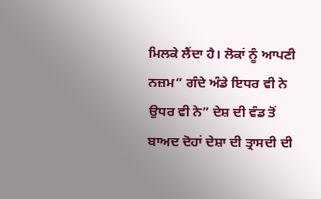ਮਿਲਕੇ ਲੈਂਦਾ ਹੈ। ਲੋਕਾਂ ਨੂੰ ਆਪਣੀ ਨਜ਼ਮ” ਗੰਦੇ ਅੰਡੇ ਇਧਰ ਵੀ ਨੇ ਉਧਰ ਵੀ ਨੇ” ਦੇਸ਼ ਦੀ ਵੰਡ ਤੋਂ ਬਾਅਦ ਦੋਹਾਂ ਦੇਸ਼ਾ ਦੀ ਤ੍ਰਾਸਦੀ ਦੀ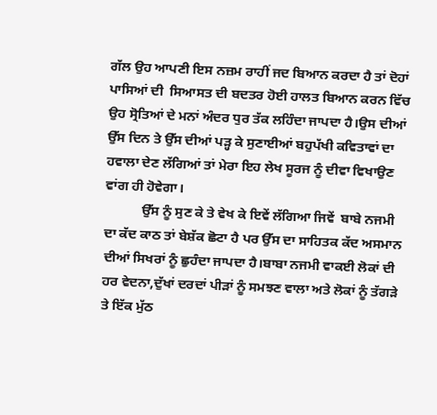ਗੱਲ ਉਹ ਆਪਣੀ ਇਸ ਨਜ਼ਮ ਰਾਹੀਂ ਜਦ ਬਿਆਨ ਕਰਦਾ ਹੈ ਤਾਂ ਦੋਹਾਂ ਪਾਸਿਆਂ ਦੀ  ਸਿਆਸਤ ਦੀ ਬਦਤਰ ਹੋਈ ਹਾਲਤ ਬਿਆਨ ਕਰਨ ਵਿੱਚ ਉਹ ਸ੍ਰੋਤਿਆਂ ਦੇ ਮਨਾਂ ਅੰਦਰ ਧੁਰ ਤੱਕ ਲਹਿੰਦਾ ਜਾਪਦਾ ਹੈ।ਉਸ ਦੀਆਂ ਉੱਸ ਦਿਨ ਤੇ ਉੱਸ ਦੀਆਂ ਪੜ੍ਹ ਕੇ ਸੁਣਾਈਆਂ ਬਹੁਪੱਖੀ ਕਵਿਤਾਵਾਂ ਦਾ ਹਵਾਲਾ ਦੇਣ ਲੱਗਿਆਂ ਤਾਂ ਮੇਰਾ ਇਹ ਲੇਖ ਸੂਰਜ ਨੂੰ ਦੀਵਾ ਵਿਖਾਉਣ ਵਾਂਗ ਹੀ ਹੋਵੇਗਾ।
           ਉੱਸ ਨੂੰ ਸੁਣ ਕੇ ਤੇ ਵੇਖ ਕੇ ਇਵੇਂ ਲੱਗਿਆ ਜਿਵੇਂ  ਬਾਬੇ ਨਜਮੀ ਦਾ ਕੱਦ ਕਾਠ ਤਾਂ ਬੇਸ਼ੱਕ ਛੋਟਾ ਹੈ ਪਰ ਉੱਸ ਦਾ ਸਾਹਿਤਕ ਕੱਦ ਅਸਮਾਨ ਦੀਆਂ ਸਿਖਰਾਂ ਨੂੰ ਛੁਹੰਦਾ ਜਾਪਦਾ ਹੈ।ਬਾਬਾ ਨਜਮੀ ਵਾਕਈ ਲੋਕਾਂ ਦੀ ਹਰ ਵੇਦਨਾ,ਦੁੱਖਾਂ ਦਰਦਾਂ ਪੀੜਾਂ ਨੂੰ ਸਮਝਣ ਵਾਲਾ ਅਤੇ ਲੋਕਾਂ ਨੂੰ ਤੱਗੜੇ  ਤੇ ਇੱਕ ਮੁੱਠ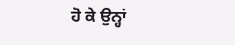ਹੋ ਕੇ ਉਨ੍ਹਾਂ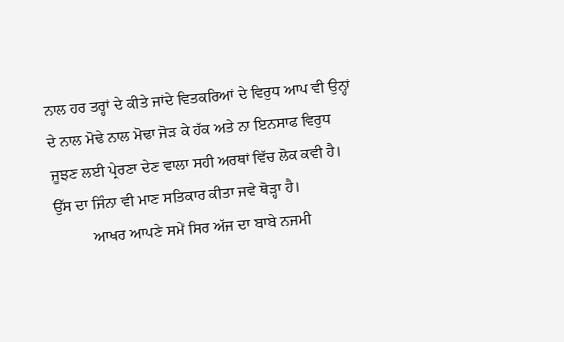ਨਾਲ ਹਰ ਤਰ੍ਹਾਂ ਦੇ ਕੀਤੇ ਜਾਂਦੇ ਵਿਤਕਰਿਆਂ ਦੇ ਵਿਰੁਧ ਆਪ ਵੀ ਉਨ੍ਹਾਂ ਦੇ ਨਾਲ ਮੋਢੇ ਨਾਲ ਮੋਢਾ ਜੋੜ ਕੇ ਹੱਕ ਅਤੇ ਨਾ ਇਨਸਾਫ ਵਿਰੁਧ ਜੂਝਣ ਲਈ ਪ੍ਰੇਰਣਾ ਦੇਣ ਵਾਲਾ ਸਹੀ ਅਰਥਾਂ ਵਿੱਚ ਲੋਕ ਕਵੀ ਹੈ। ਉੱਸ ਦਾ ਜਿੰਨਾ ਵੀ ਮਾਣ ਸਤਿਕਾਰ ਕੀਤਾ ਜਵੇ ਥੋੜ੍ਹਾ ਹੈ।
          ਆਖਰ ਆਪਣੇ ਸਮੇਂ ਸਿਰ ਅੱਜ ਦਾ ਬਾਬੇ ਨਜਮੀ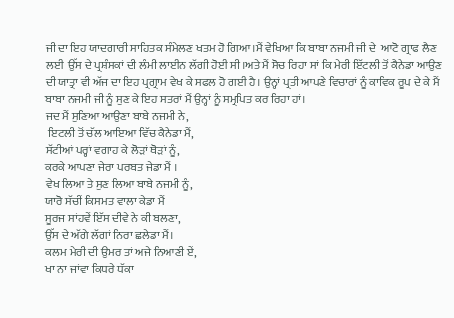ਜੀ ਦਾ ਇਹ ਯਾਦਗਾਰੀ ਸਾਹਿਤਕ ਸੰਮੇਲਣ ਖਤਮ ਹੋ ਗਿਆ।ਮੈਂ ਵੇਖਿਆ ਕਿ ਬਾਬਾ ਨਜਮੀ ਜੀ ਦੇ  ਆਟੋ ਗ੍ਰਾਫ ਲੈਣ ਲਈ  ਉੱਸ ਦੇ ਪ੍ਰਸ਼ੰਸਕਾਂ ਦੀ ਲੰਮੀ ਲਾਈਨ ਲੱਗੀ ਹੋਈ ਸੀ।ਅਤੇ ਮੈਂ ਸੋਚ ਰਿਹਾ ਸਾਂ ਕਿ ਮੇਰੀ ਇੱਟਲੀ ਤੋਂ ਕੈਨੇਡਾ ਆਉਣ ਦੀ ਯਾਤ੍ਰਾ ਵੀ ਅੱਜ ਦਾ ਇਹ ਪ੍ਰਗ੍ਰਾਮ ਵੇਖ ਕੇ ਸਫਲ ਹੋ ਗਈ ਹੈ। ਉਨ੍ਹਾਂ ਪ੍ਰਤੀ ਆਪਣੇ ਵਿਚਾਰਾਂ ਨੂੰ ਕਾਵਿਕ ਰੂਪ ਦੇ ਕੇ ਮੈਂ ਬਾਬਾ ਨਜਮੀ ਜੀ ਨੂੰ ਸੁਣ ਕੇ ਇਹ ਸਤਰਾਂ ਮੈਂ ਉਨ੍ਹਾਂ ਨੂੰ ਸਮ੍ਰਪਿਤ ਕਰ ਰਿਹਾ ਹਾਂ।
ਜਦ ਮੈਂ ਸੁਣਿਆ ਆਉਣਾ ਬਾਬੇ ਨਜਮੀ ਨੇ,
 ਇਟਲੀ ਤੋਂ ਚੱਲ ਆਇਆ ਵਿੱਚ ਕੈਨੇਡਾ ਮੈਂ,
ਸੱਟੀਆਂ ਪਰ੍ਹਾਂ ਵਗਾਹ ਕੇ ਲੋੜਾਂ ਥੋੜਾਂ ਨੂੰ,
ਕਰਕੇ ਆਪਣਾ ਜੇਰਾ ਪਰਬਤ ਜੇਡਾ ਮੈਂ ।
ਵੇਖ ਲਿਆ ਤੇ ਸੁਣ ਲਿਆ ਬਾਬੇ ਨਜਮੀ ਨੂੰ,
ਯਾਰੋ ਸੱਚੀਂ ਕਿਸਮਤ ਵਾਲਾ ਕੇਡਾ ਮੈਂ
ਸੂਰਜ ਸਾਂਹਵੇਂ ਇੱਸ ਦੀਵੇ ਨੇ ਕੀ ਬਲਣਾ,
ਉੱਸ ਦੇ ਅੱਗੇ ਲੱਗਾਂ ਨਿਰਾ ਛਲੇਡਾ ਮੈਂ।
ਕਲਮ ਮੇਰੀ ਦੀ ਉਮਰ ਤਾਂ ਅਜੇ ਨਿਆਣੀ ਏਂ,
ਖਾ ਨਾ ਜਾਂਵਾ ਕਿਧਰੇ ਧੱਕਾ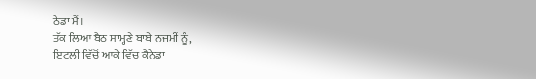ਠੇਡਾ ਮੈਂ।
ਤੱਕ ਲਿਆ ਬੈਠ ਸਾਮ੍ਹਣੇ ਬਾਬੇ ਨਜਮੀਂ ਨੂੰ,
ਇਟਲੀ ਵਿੱਚੋਂ ਆਕੇ ਵਿੱਚ ਕੈਨੇਡਾ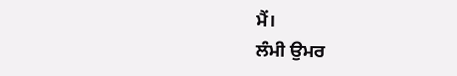ਮੈਂ।
ਲੰਮੀ ਉਮਰ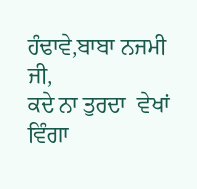ਹੰਢਾਵੇ,ਬਾਬਾ ਨਜਮੀ ਜੀ,
ਕਦੇ ਨਾ ਤੁਰਦਾ  ਵੇਖਾਂ ਵਿੰਗਾ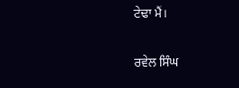ਟੇਢਾ ਮੈਂ।

ਰਵੇਲ ਸਿੰਘ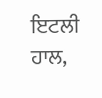ਇਟਲੀ
ਹਾਲ,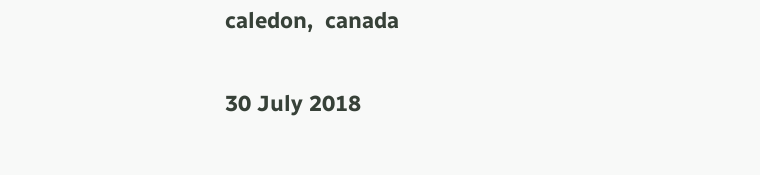caledon,  canada

30 July 2018